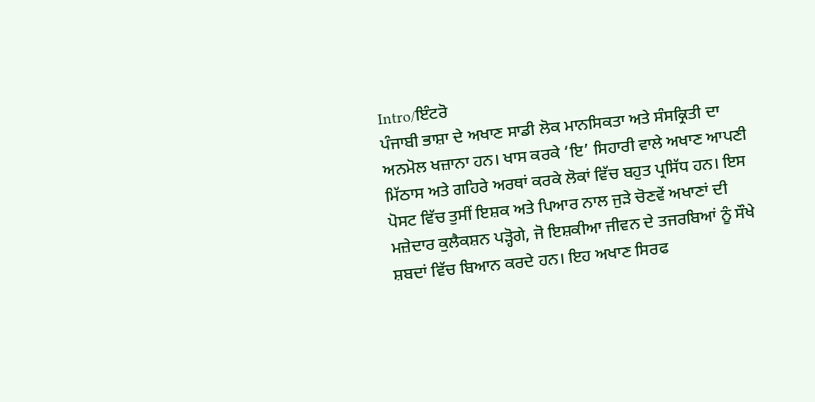Intro/ਇੰਟਰੋ
ਪੰਜਾਬੀ ਭਾਸ਼ਾ ਦੇ ਅਖਾਣ ਸਾਡੀ ਲੋਕ ਮਾਨਸਿਕਤਾ ਅਤੇ ਸੰਸਕ੍ਰਿਤੀ ਦਾ ਅਨਮੋਲ ਖਜ਼ਾਨਾ ਹਨ। ਖਾਸ ਕਰਕੇ ‘ਇ’ ਸਿਹਾਰੀ ਵਾਲੇ ਅਖਾਣ ਆਪਣੀ ਮਿੱਠਾਸ ਅਤੇ ਗਹਿਰੇ ਅਰਥਾਂ ਕਰਕੇ ਲੋਕਾਂ ਵਿੱਚ ਬਹੁਤ ਪ੍ਰਸਿੱਧ ਹਨ। ਇਸ ਪੋਸਟ ਵਿੱਚ ਤੁਸੀਂ ਇਸ਼ਕ ਅਤੇ ਪਿਆਰ ਨਾਲ ਜੁੜੇ ਚੋਣਵੇਂ ਅਖਾਣਾਂ ਦੀ ਮਜ਼ੇਦਾਰ ਕੁਲੈਕਸ਼ਨ ਪੜ੍ਹੋਗੇ, ਜੋ ਇਸ਼ਕੀਆ ਜੀਵਨ ਦੇ ਤਜਰਬਿਆਂ ਨੂੰ ਸੌਖੇ ਸ਼ਬਦਾਂ ਵਿੱਚ ਬਿਆਨ ਕਰਦੇ ਹਨ। ਇਹ ਅਖਾਣ ਸਿਰਫ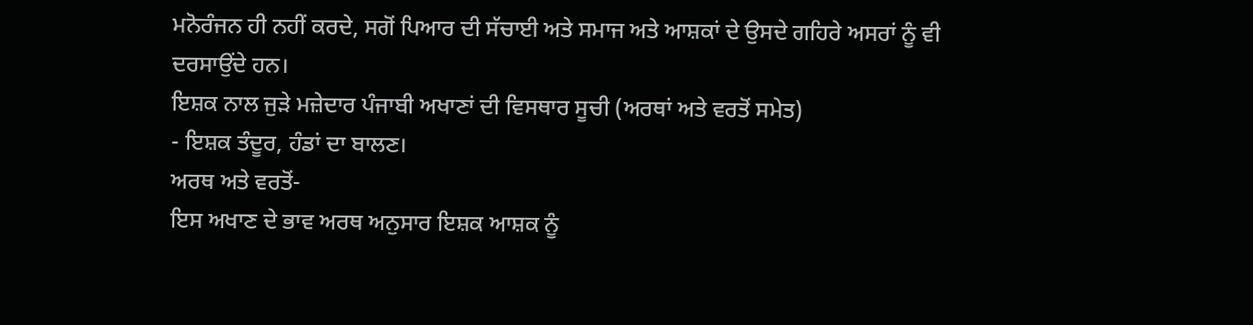ਮਨੋਰੰਜਨ ਹੀ ਨਹੀਂ ਕਰਦੇ, ਸਗੋਂ ਪਿਆਰ ਦੀ ਸੱਚਾਈ ਅਤੇ ਸਮਾਜ ਅਤੇ ਆਸ਼ਕਾਂ ਦੇ ਉਸਦੇ ਗਹਿਰੇ ਅਸਰਾਂ ਨੂੰ ਵੀ ਦਰਸਾਉਂਦੇ ਹਨ।
ਇਸ਼ਕ ਨਾਲ ਜੁੜੇ ਮਜ਼ੇਦਾਰ ਪੰਜਾਬੀ ਅਖਾਣਾਂ ਦੀ ਵਿਸਥਾਰ ਸੂਚੀ (ਅਰਥਾਂ ਅਤੇ ਵਰਤੋਂ ਸਮੇਤ)
- ਇਸ਼ਕ ਤੰਦੂਰ, ਹੰਡਾਂ ਦਾ ਬਾਲਣ।
ਅਰਥ ਅਤੇ ਵਰਤੋਂ-
ਇਸ ਅਖਾਣ ਦੇ ਭਾਵ ਅਰਥ ਅਨੁਸਾਰ ਇਸ਼ਕ ਆਸ਼ਕ ਨੂੰ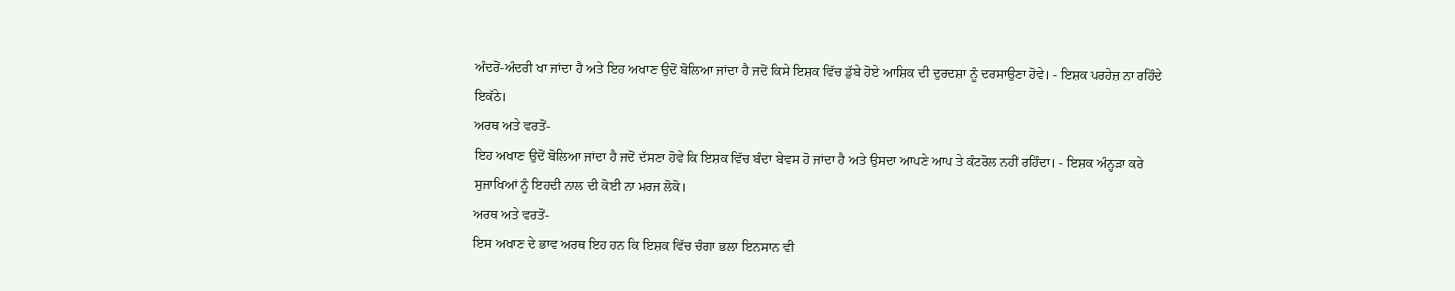ਅੰਦਰੋਂ-ਅੰਦਰੀ ਖਾ ਜਾਂਦਾ ਹੈ ਅਤੇ ਇਹ ਅਖਾਣ ਉਦੋਂ ਬੋਲਿਆ ਜਾਂਦਾ ਹੈ ਜਦੋਂ ਕਿਸੇ ਇਸ਼ਕ ਵਿੱਚ ਡੁੱਬੇ ਹੋਏ ਆਸ਼ਿਕ ਦੀ ਦੁਰਦਸ਼ਾ ਨੂੰ ਦਰਸਾਉਣਾ ਹੋਵੇ। - ਇਸ਼ਕ ਪਰਹੇਜ਼ ਨਾ ਰਹਿੰਦੇ ਇਕੱਠੇ।
ਅਰਥ ਅਤੇ ਵਰਤੋਂ-
ਇਹ ਅਖਾਣ ਉਦੋਂ ਬੋਲਿਆ ਜਾਂਦਾ ਹੈ ਜਦੋਂ ਦੱਸਣਾ ਹੋਵੇ ਕਿ ਇਸ਼ਕ ਵਿੱਚ ਬੰਦਾ ਬੇਵਸ ਹੋ ਜਾਂਦਾ ਹੈ ਅਤੇ ਉਸਦਾ ਆਪਣੇ ਆਪ ਤੇ ਕੰਟਰੋਲ ਨਹੀਂ ਰਹਿੰਦਾ। - ਇਸ਼ਕ ਅੰਨ੍ਹੜਾ ਕਰੇ ਸੁਜਾਖਿਆਂ ਨੂੰ ਇਹਦੀ ਨਾਲ ਦੀ ਕੋਈ ਨਾ ਮਰਜ ਲੋਕੋ।
ਅਰਥ ਅਤੇ ਵਰਤੋਂ-
ਇਸ ਅਖਾਣ ਦੇ ਭਾਵ ਅਰਥ ਇਹ ਹਨ ਕਿ ਇਸ਼ਕ ਵਿੱਚ ਚੰਗਾ ਭਲਾ ਇਨਸਾਨ ਵੀ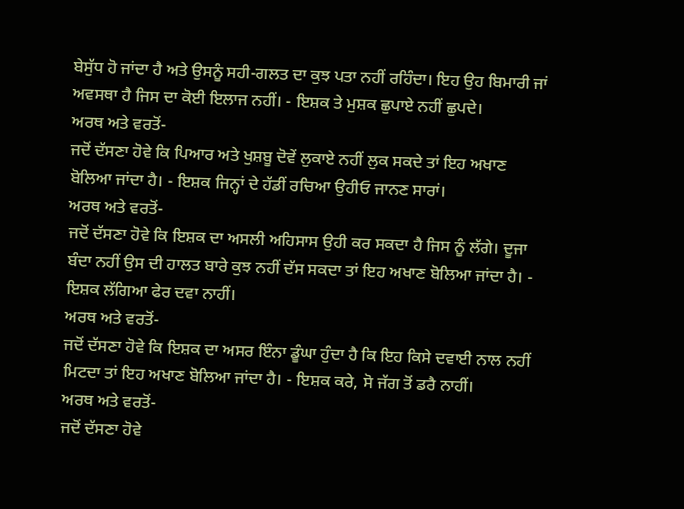ਬੇਸੁੱਧ ਹੋ ਜਾਂਦਾ ਹੈ ਅਤੇ ਉਸਨੂੰ ਸਹੀ-ਗਲਤ ਦਾ ਕੁਝ ਪਤਾ ਨਹੀਂ ਰਹਿੰਦਾ। ਇਹ ਉਹ ਬਿਮਾਰੀ ਜਾਂ ਅਵਸਥਾ ਹੈ ਜਿਸ ਦਾ ਕੋਈ ਇਲਾਜ ਨਹੀਂ। - ਇਸ਼ਕ ਤੇ ਮੁਸ਼ਕ ਛੁਪਾਏ ਨਹੀਂ ਛੁਪਦੇ।
ਅਰਥ ਅਤੇ ਵਰਤੋਂ-
ਜਦੋਂ ਦੱਸਣਾ ਹੋਵੇ ਕਿ ਪਿਆਰ ਅਤੇ ਖੁਸ਼ਬੂ ਦੋਵੇਂ ਲੁਕਾਏ ਨਹੀਂ ਲੁਕ ਸਕਦੇ ਤਾਂ ਇਹ ਅਖਾਣ ਬੋਲਿਆ ਜਾਂਦਾ ਹੈ। - ਇਸ਼ਕ ਜਿਨ੍ਹਾਂ ਦੇ ਹੱਡੀਂ ਰਚਿਆ ਉਹੀਓ ਜਾਨਣ ਸਾਰਾਂ।
ਅਰਥ ਅਤੇ ਵਰਤੋਂ-
ਜਦੋਂ ਦੱਸਣਾ ਹੋਵੇ ਕਿ ਇਸ਼ਕ ਦਾ ਅਸਲੀ ਅਹਿਸਾਸ ਉਹੀ ਕਰ ਸਕਦਾ ਹੈ ਜਿਸ ਨੂੰ ਲੱਗੇ। ਦੂਜਾ ਬੰਦਾ ਨਹੀਂ ਉਸ ਦੀ ਹਾਲਤ ਬਾਰੇ ਕੁਝ ਨਹੀਂ ਦੱਸ ਸਕਦਾ ਤਾਂ ਇਹ ਅਖਾਣ ਬੋਲਿਆ ਜਾਂਦਾ ਹੈ। - ਇਸ਼ਕ ਲੱਗਿਆ ਫੇਰ ਦਵਾ ਨਾਹੀਂ।
ਅਰਥ ਅਤੇ ਵਰਤੋਂ-
ਜਦੋਂ ਦੱਸਣਾ ਹੋਵੇ ਕਿ ਇਸ਼ਕ ਦਾ ਅਸਰ ਇੰਨਾ ਡੂੰਘਾ ਹੁੰਦਾ ਹੈ ਕਿ ਇਹ ਕਿਸੇ ਦਵਾਈ ਨਾਲ ਨਹੀਂ ਮਿਟਦਾ ਤਾਂ ਇਹ ਅਖਾਣ ਬੋਲਿਆ ਜਾਂਦਾ ਹੈ। - ਇਸ਼ਕ ਕਰੇ, ਸੋ ਜੱਗ ਤੋਂ ਡਰੈ ਨਾਹੀਂ।
ਅਰਥ ਅਤੇ ਵਰਤੋਂ-
ਜਦੋਂ ਦੱਸਣਾ ਹੋਵੇ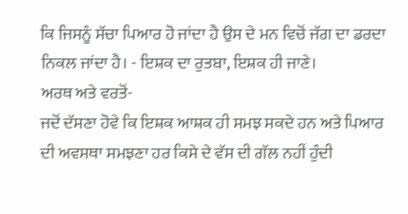ਕਿ ਜਿਸਨੂੰ ਸੱਚਾ ਪਿਆਰ ਹੋ ਜਾਂਦਾ ਹੈ ਉਸ ਦੇ ਮਨ ਵਿਚੋਂ ਜੱਗ ਦਾ ਡਰਦਾ ਨਿਕਲ ਜਾਂਦਾ ਹੈ। - ਇਸ਼ਕ ਦਾ ਰੁਤਬਾ, ਇਸ਼ਕ ਹੀ ਜਾਣੇ।
ਅਰਥ ਅਤੇ ਵਰਤੋਂ-
ਜਦੋਂ ਦੱਸਣਾ ਹੋਵੇ ਕਿ ਇਸ਼ਕ ਆਸ਼ਕ ਹੀ ਸਮਝ ਸਕਦੇ ਹਨ ਅਤੇ ਪਿਆਰ ਦੀ ਅਵਸਥਾ ਸਮਝਣਾ ਹਰ ਕਿਸੇ ਦੇ ਵੱਸ ਦੀ ਗੱਲ ਨਹੀਂ ਹੁੰਦੀ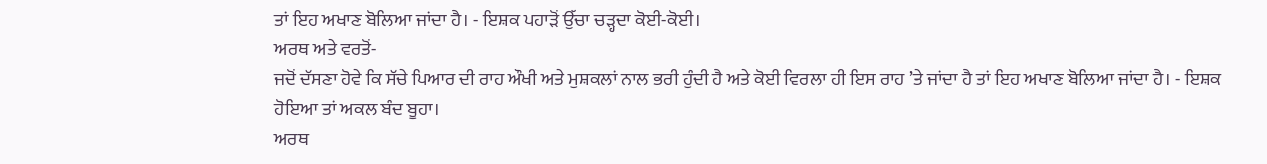ਤਾਂ ਇਹ ਅਖਾਣ ਬੋਲਿਆ ਜਾਂਦਾ ਹੈ। - ਇਸ਼ਕ ਪਹਾੜੋਂ ਉੱਚਾ ਚੜ੍ਹਦਾ ਕੋਈ-ਕੋਈ।
ਅਰਥ ਅਤੇ ਵਰਤੋਂ-
ਜਦੋਂ ਦੱਸਣਾ ਹੋਵੇ ਕਿ ਸੱਚੇ ਪਿਆਰ ਦੀ ਰਾਹ ਔਖੀ ਅਤੇ ਮੁਸ਼ਕਲਾਂ ਨਾਲ ਭਰੀ ਹੁੰਦੀ ਹੈ ਅਤੇ ਕੋਈ ਵਿਰਲਾ ਹੀ ਇਸ ਰਾਹ ’ਤੇ ਜਾਂਦਾ ਹੈ ਤਾਂ ਇਹ ਅਖਾਣ ਬੋਲਿਆ ਜਾਂਦਾ ਹੈ। - ਇਸ਼ਕ ਹੋਇਆ ਤਾਂ ਅਕਲ ਬੰਦ ਬੂਹਾ।
ਅਰਥ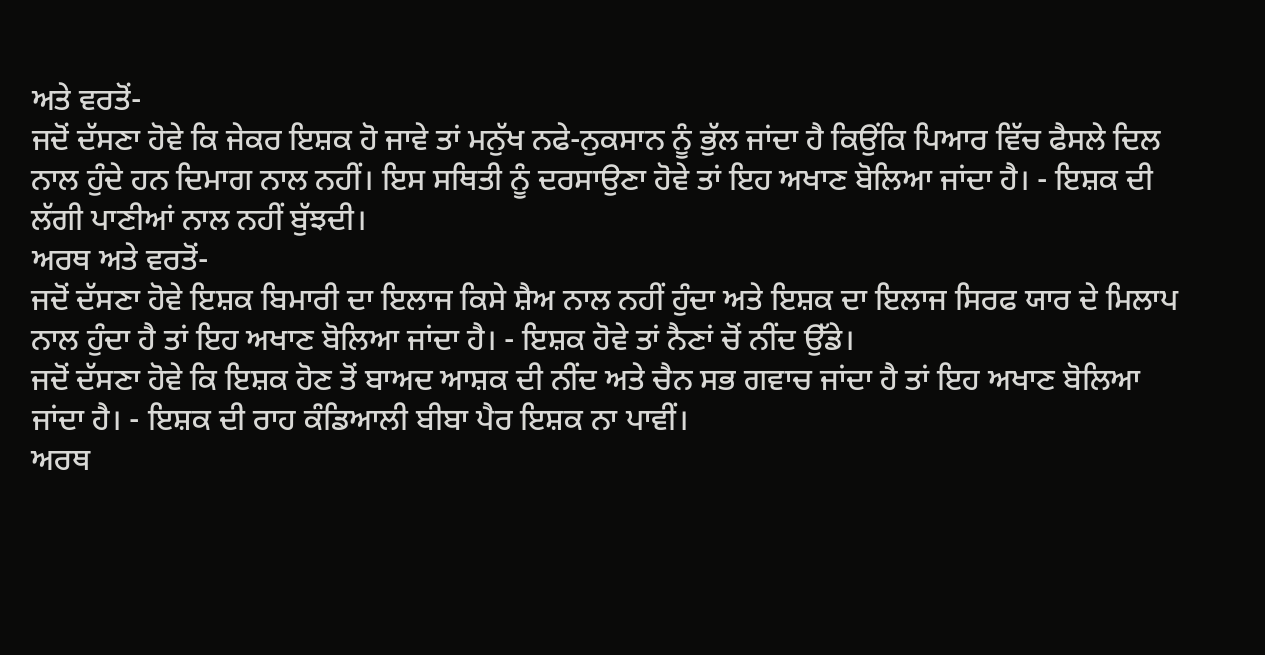ਅਤੇ ਵਰਤੋਂ-
ਜਦੋਂ ਦੱਸਣਾ ਹੋਵੇ ਕਿ ਜੇਕਰ ਇਸ਼ਕ ਹੋ ਜਾਵੇ ਤਾਂ ਮਨੁੱਖ ਨਫੇ-ਨੁਕਸਾਨ ਨੂੰ ਭੁੱਲ ਜਾਂਦਾ ਹੈ ਕਿਉਂਕਿ ਪਿਆਰ ਵਿੱਚ ਫੈਸਲੇ ਦਿਲ ਨਾਲ ਹੁੰਦੇ ਹਨ ਦਿਮਾਗ ਨਾਲ ਨਹੀਂ। ਇਸ ਸਥਿਤੀ ਨੂੰ ਦਰਸਾਉਣਾ ਹੋਵੇ ਤਾਂ ਇਹ ਅਖਾਣ ਬੋਲਿਆ ਜਾਂਦਾ ਹੈ। - ਇਸ਼ਕ ਦੀ ਲੱਗੀ ਪਾਣੀਆਂ ਨਾਲ ਨਹੀਂ ਬੁੱਝਦੀ।
ਅਰਥ ਅਤੇ ਵਰਤੋਂ-
ਜਦੋਂ ਦੱਸਣਾ ਹੋਵੇ ਇਸ਼ਕ ਬਿਮਾਰੀ ਦਾ ਇਲਾਜ ਕਿਸੇ ਸ਼ੈਅ ਨਾਲ ਨਹੀਂ ਹੁੰਦਾ ਅਤੇ ਇਸ਼ਕ ਦਾ ਇਲਾਜ ਸਿਰਫ ਯਾਰ ਦੇ ਮਿਲਾਪ ਨਾਲ ਹੁੰਦਾ ਹੈ ਤਾਂ ਇਹ ਅਖਾਣ ਬੋਲਿਆ ਜਾਂਦਾ ਹੈ। - ਇਸ਼ਕ ਹੋਵੇ ਤਾਂ ਨੈਣਾਂ ਚੋਂ ਨੀਂਦ ਉੱਡੇ।
ਜਦੋਂ ਦੱਸਣਾ ਹੋਵੇ ਕਿ ਇਸ਼ਕ ਹੋਣ ਤੋਂ ਬਾਅਦ ਆਸ਼ਕ ਦੀ ਨੀਂਦ ਅਤੇ ਚੈਨ ਸਭ ਗਵਾਚ ਜਾਂਦਾ ਹੈ ਤਾਂ ਇਹ ਅਖਾਣ ਬੋਲਿਆ ਜਾਂਦਾ ਹੈ। - ਇਸ਼ਕ ਦੀ ਰਾਹ ਕੰਡਿਆਲੀ ਬੀਬਾ ਪੈਰ ਇਸ਼ਕ ਨਾ ਪਾਵੀਂ।
ਅਰਥ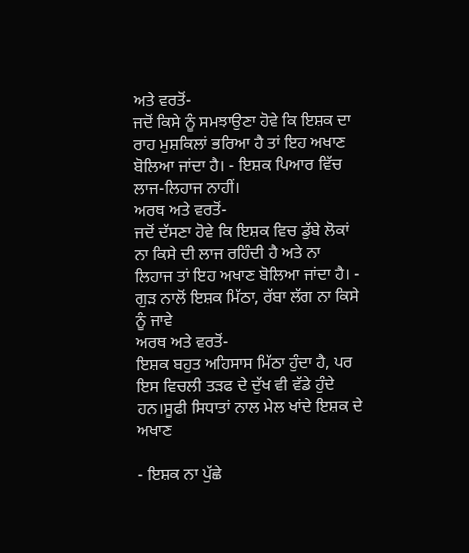ਅਤੇ ਵਰਤੋਂ-
ਜਦੋਂ ਕਿਸੇ ਨੂੰ ਸਮਝਾਉਣਾ ਹੋਵੇ ਕਿ ਇਸ਼ਕ ਦਾ ਰਾਹ ਮੁਸ਼ਕਿਲਾਂ ਭਰਿਆ ਹੈ ਤਾਂ ਇਹ ਅਖਾਣ ਬੋਲਿਆ ਜਾਂਦਾ ਹੈ। - ਇਸ਼ਕ ਪਿਆਰ ਵਿੱਚ ਲਾਜ-ਲਿਹਾਜ ਨਾਹੀਂ।
ਅਰਥ ਅਤੇ ਵਰਤੋਂ-
ਜਦੋਂ ਦੱਸਣਾ ਹੋਵੇ ਕਿ ਇਸ਼ਕ ਵਿਚ ਡੁੱਬੇ ਲੋਕਾਂ ਨਾ ਕਿਸੇ ਦੀ ਲਾਜ ਰਹਿੰਦੀ ਹੈ ਅਤੇ ਨਾ ਲਿਹਾਜ ਤਾਂ ਇਹ ਅਖਾਣ ਬੋਲਿਆ ਜਾਂਦਾ ਹੈ। - ਗੁੜ ਨਾਲੋਂ ਇਸ਼ਕ ਮਿੱਠਾ, ਰੱਬਾ ਲੱਗ ਨਾ ਕਿਸੇ ਨੂੰ ਜਾਵੇ
ਅਰਥ ਅਤੇ ਵਰਤੋਂ-
ਇਸ਼ਕ ਬਹੁਤ ਅਹਿਸਾਸ ਮਿੱਠਾ ਹੁੰਦਾ ਹੈ, ਪਰ ਇਸ ਵਿਚਲੀ ਤੜਫ ਦੇ ਦੁੱਖ ਵੀ ਵੱਡੇ ਹੁੰਦੇ ਹਨ।ਸੂਫੀ ਸਿਧਾਤਾਂ ਨਾਲ ਮੇਲ ਖਾਂਦੇ ਇਸ਼ਕ ਦੇ ਅਖਾਣ

- ਇਸ਼ਕ ਨਾ ਪੁੱਛੇ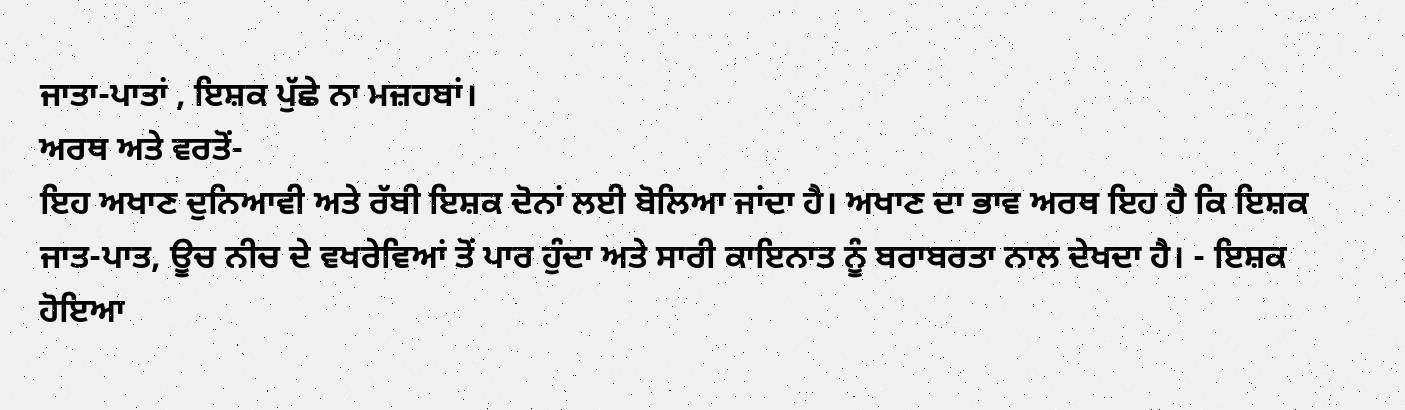ਜਾਤਾ-ਪਾਤਾਂ , ਇਸ਼ਕ ਪੁੱਛੇ ਨਾ ਮਜ਼ਹਬਾਂ।
ਅਰਥ ਅਤੇ ਵਰਤੋਂ-
ਇਹ ਅਖਾਣ ਦੁਨਿਆਵੀ ਅਤੇ ਰੱਬੀ ਇਸ਼ਕ ਦੋਨਾਂ ਲਈ ਬੋਲਿਆ ਜਾਂਦਾ ਹੈ। ਅਖਾਣ ਦਾ ਭਾਵ ਅਰਥ ਇਹ ਹੈ ਕਿ ਇਸ਼ਕ ਜਾਤ-ਪਾਤ, ਊਚ ਨੀਚ ਦੇ ਵਖਰੇਵਿਆਂ ਤੋਂ ਪਾਰ ਹੁੰਦਾ ਅਤੇ ਸਾਰੀ ਕਾਇਨਾਤ ਨੂੰ ਬਰਾਬਰਤਾ ਨਾਲ ਦੇਖਦਾ ਹੈ। - ਇਸ਼ਕ ਹੋਇਆ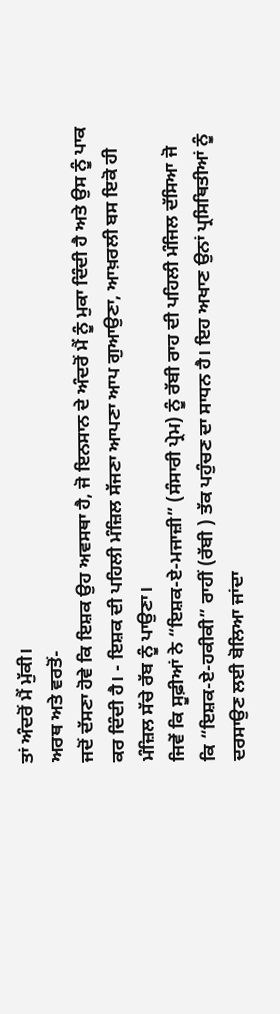ਤਾਂ ਅੰਦਰੋਂ ਮੈਂ ਮੁੱਕੀ।
ਅਰਥ ਅਤੇ ਵਰਤੋਂ-
ਜਦੋਂ ਦੱਸਣਾ ਹੋਵੇ ਕਿ ਇਸ਼ਕ ਉਹ ਅਵਸਥਾ ਹੈ, ਜੋ ਇਨਸਾਨ ਦੇ ਅੰਦਰੋਂ ਮੈਂ ਨੂੰ ਮੁਕਾ ਦਿੰਦੀ ਹੈ ਅਤੇ ਉਸ ਨੂੰ ਪਾਕ ਕਰ ਦਿੰਦੀ ਹੈ। - ਇਸ਼ਕ ਦੀ ਪਹਿਲੀ ਮੰਜ਼ਿਲ ਸੱਜਣਾ ਆਪਣਾ ਆਪ ਗੁਆਉਣਾ, ਆਖ਼ਰਲੀ ਬਸ ਇਕੋ ਹੀ ਮੰਜ਼ਿਲ ਸੱਚੇ ਰੱਬ ਨੂੰ ਪਾਉਣਾ।
ਜਿਵੇਂ ਕਿ ਸੂਫ਼ੀਆਂ ਨੇ “ਇਸ਼ਕ-ਏ-ਮਜਾਜ਼ੀ” (ਸੰਸਾਰੀ ਪ੍ਰੇਮ) ਨੂੰ ਰੱਬੀ ਰਾਹ ਦੀ ਪਹਿਲੀ ਮੰਜਿਲ ਦੱਸਿਆ ਜੋ ਕਿ “ਇਸ਼ਕ-ਏ-ਹਕੀਕੀ” ਰਾਹੀਂ (ਰੱਬੀ ) ਤੱਕ ਪਹੁੰਚਣ ਦਾ ਸਾਧਨ ਹੈ। ਇਹ ਅਖਾਣ ਉਨਾਂ ਪ੍ਰਸਿਥਿਤੀਆਂ ਨੂੰ ਦਰਸਾਉਣ ਲਈ ਬੋਲਿਆ ਜਾਂਦਾ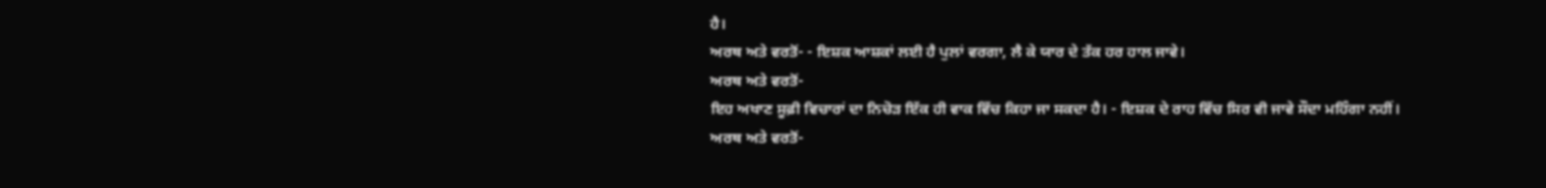ਹੈ।
ਅਰਥ ਅਤੇ ਵਰਤੋਂ- - ਇਸ਼ਕ ਆਸ਼ਕਾਂ ਲਈ ਹੈ ਪੁਲਾਂ ਵਰਗਾ, ਲੈ ਕੇ ਯਾਰ ਦੇ ਤੱਕ ਹਰ ਹਾਲ ਜਾਵੇ।
ਅਰਥ ਅਤੇ ਵਰਤੋਂ-
ਇਹ ਅਖਾਣ ਸੂਫ਼ੀ ਵਿਚਾਰਾਂ ਦਾ ਨਿਚੋੜ ਇੱਕ ਹੀ ਵਾਕ ਵਿੱਚ ਕਿਹਾ ਜਾ ਸਕਦਾ ਹੈ। - ਇਸ਼ਕ ਦੇ ਰਾਹ ਵਿੱਚ ਸਿਰ ਵੀ ਜਾਵੇ ਸੌਦਾ ਮਹਿੰਗਾ ਨਹੀਂ।
ਅਰਥ ਅਤੇ ਵਰਤੋਂ-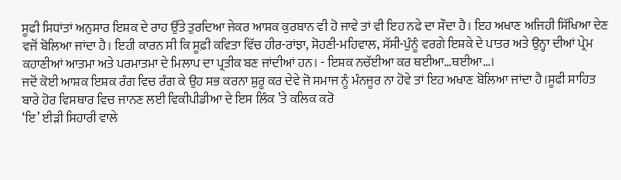ਸੂਫੀ ਸਿਧਾਂਤਾਂ ਅਨੁਸਾਰ ਇਸ਼ਕ ਦੇ ਰਾਹ ਉੱਤੇ ਤੁਰਦਿਆ ਜੇਕਰ ਆਸ਼ਕ ਕੁਰਬਾਨ ਵੀ ਹੋ ਜਾਵੇ ਤਾਂ ਵੀ ਇਹ ਨਫੇ ਦਾ ਸੌਦਾ ਹੈ। ਇਹ ਅਖਾਣ ਅਜਿਹੀ ਸਿੱਖਿਆ ਦੇਣ ਵਜੋਂ ਬੋਲਿਆ ਜਾਂਦਾ ਹੈ। ਇਹੀ ਕਾਰਨ ਸੀ ਕਿ ਸੂਫ਼ੀ ਕਵਿਤਾ ਵਿੱਚ ਹੀਰ-ਰਾਂਝਾ, ਸੋਹਣੀ-ਮਹਿਵਾਲ, ਸੱਸੀ-ਪੁੰਨੂੰ ਵਰਗੇ ਇਸ਼ਕੇ ਦੇ ਪਾਤਰ ਅਤੇ ਉਨ੍ਹਾ ਦੀਆਂ ਪ੍ਰੇਮ ਕਹਾਣੀਆਂ ਆਤਮਾ ਅਤੇ ਪਰਮਾਤਮਾ ਦੇ ਮਿਲਾਪ ਦਾ ਪ੍ਰਤੀਕ ਬਣ ਜਾਂਦੀਆਂ ਹਨ। - ਇਸ਼ਕ ਨਚੱਈਆ ਕਰ ਥਈਆ…ਥਈਆ…।
ਜਦੋਂ ਕੋਈ ਆਸ਼ਕ ਇਸ਼ਕ ਰੰਗ ਵਿਚ ਰੰਗ ਕੇ ਉਹ ਸਭ ਕਰਨਾ ਸ਼ੁਰੂ ਕਰ ਦੇਵੇ ਜੋ ਸਮਾਜ ਨੂੰ ਮੰਨਜੂਰ ਨਾ ਹੋਵੇ ਤਾਂ ਇਹ ਅਖਾਣ ਬੋਲਿਆ ਜਾਂਦਾ ਹੈ।ਸੂਫੀ ਸਾਹਿਤ ਬਾਰੇ ਹੋਰ ਵਿਸਥਾਰ ਵਿਚ ਜਾਨਣ ਲਈ ਵਿਕੀਪੀਡੀਆ ਦੇ ਇਸ ਲਿੰਕ ’ਤੇ ਕਲਿਕ ਕਰੋ
‘ਇ’ ਈੜੀ ਸਿਹਾਰੀ ਵਾਲੇ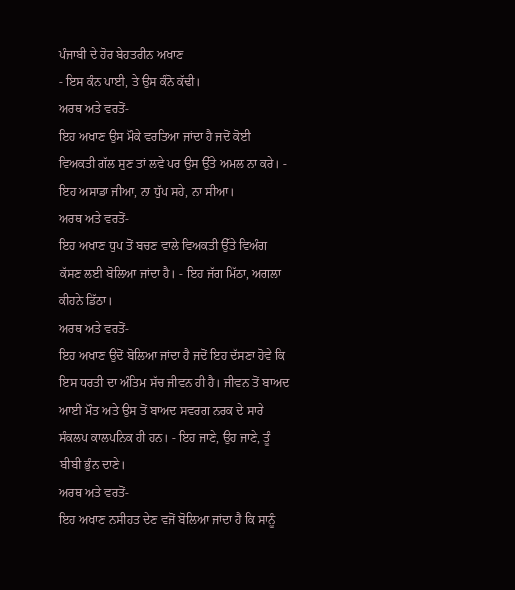ਪੰਜਾਬੀ ਦੇ ਹੋਰ ਬੇਹਤਰੀਨ ਅਖਾਣ
- ਇਸ ਕੰਨ ਪਾਈ, ਤੇ ਉਸ ਕੰਨੋ ਕੱਢੀ।
ਅਰਥ ਅਤੇ ਵਰਤੋਂ-
ਇਹ ਅਖਾਣ ਉਸ ਮੌਕੇ ਵਰਤਿਆ ਜਾਂਦਾ ਹੈ ਜਦੋਂ ਕੋਈ ਵਿਅਕਤੀ ਗੱਲ ਸੁਣ ਤਾਂ ਲਵੇ ਪਰ ਉਸ ਉੱਤੇ ਅਮਲ ਨਾ ਕਰੇ। - ਇਹ ਅਸਾਡਾ ਜੀਆ, ਨਾ ਧੁੱਪ ਸਹੇ, ਨਾ ਸੀਆ।
ਅਰਥ ਅਤੇ ਵਰਤੋਂ-
ਇਹ ਅਖਾਣ ਧੁਪ ਤੋਂ ਬਚਣ ਵਾਲੇ ਵਿਅਕਤੀ ਉੱਤੇ ਵਿਅੰਗ ਕੱਸਣ ਲਈ ਬੋਲਿਆ ਜਾਂਦਾ ਹੈ। - ਇਹ ਜੱਗ ਮਿੱਠਾ, ਅਗਲਾ ਕੀਹਨੇ ਡਿੱਠਾ।
ਅਰਥ ਅਤੇ ਵਰਤੋਂ-
ਇਹ ਅਖਾਣ ਉਦੋਂ ਬੋਲਿਆ ਜਾਂਦਾ ਹੈ ਜਦੋਂ ਇਹ ਦੱਸਣਾ ਹੋਵੇ ਕਿ ਇਸ ਧਰਤੀ ਦਾ ਅੰਤਿਮ ਸੱਚ ਜੀਵਨ ਹੀ ਹੈ। ਜੀਵਨ ਤੋਂ ਬਾਅਦ ਆਈ ਮੌਤ ਅਤੇ ਉਸ ਤੋਂ ਬਾਅਦ ਸਵਰਗ ਨਰਕ ਦੇ ਸਾਰੇ ਸੰਕਲਪ ਕਾਲਪਨਿਕ ਹੀ ਹਨ। - ਇਹ ਜਾਣੇ, ਉਹ ਜਾਣੇ, ਤੂੰ ਬੀਬੀ ਭੁੰਨ ਦਾਣੇ।
ਅਰਥ ਅਤੇ ਵਰਤੋਂ-
ਇਹ ਅਖਾਣ ਨਸੀਹਤ ਦੇਣ ਵਜੋਂ ਬੋਲਿਆ ਜਾਂਦਾ ਹੈ ਕਿ ਸਾਨੂੰ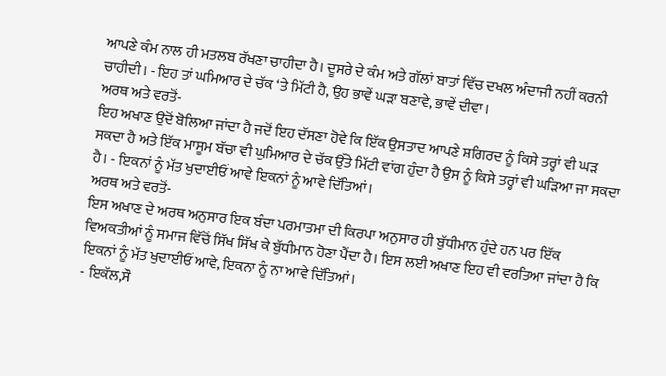ਆਪਣੇ ਕੰਮ ਨਾਲ ਹੀ ਮਤਲਬ ਰੱਖਣਾ ਚਾਹੀਦਾ ਹੈ। ਦੂਸਰੇ ਦੇ ਕੰਮ ਅਤੇ ਗੱਲਾਂ ਬਾਤਾਂ ਵਿੱਚ ਦਖਲ ਅੰਦਾਜੀ ਨਹੀਂ ਕਰਨੀ ਚਾਹੀਦੀ। - ਇਹ ਤਾਂ ਘਮਿਆਰ ਦੇ ਚੱਕ ‘ਤੇ ਮਿੱਟੀ ਹੈ, ਉਹ ਭਾਵੇਂ ਘੜਾ ਬਣਾਵੇ, ਭਾਵੇਂ ਦੀਵਾ।
ਅਰਥ ਅਤੇ ਵਰਤੋਂ-
ਇਹ ਅਖਾਣ ਉਦੋਂ ਬੋਲਿਆ ਜਾਂਦਾ ਹੈ ਜਦੋਂ ਇਹ ਦੱਸਣਾ ਹੋਵੇ ਕਿ ਇੱਕ ਉਸਤਾਦ ਆਪਣੇ ਸ਼ਗਿਰਦ ਨੂੰ ਕਿਸੇ ਤਰ੍ਹਾਂ ਵੀ ਘੜ ਸਕਦਾ ਹੈ ਅਤੇ ਇੱਕ ਮਾਸੂਮ ਬੱਚਾ ਵੀ ਘੁਮਿਆਰ ਦੇ ਚੱਕ ਉੱਤੇ ਮਿੱਟੀ ਵਾਂਗ ਹੁੰਦਾ ਹੈ ਉਸ ਨੂੰ ਕਿਸੇ ਤਰ੍ਹਾਂ ਵੀ ਘੜਿਆ ਜਾ ਸਕਦਾ ਹੈ। - ਇਕਨਾਂ ਨੂੰ ਮੱਤ ਖੁਦਾਈਓਂ ਆਵੇ ਇਕਨਾਂ ਨੂੰ ਆਵੇ ਦਿੱਤਿਆਂ।
ਅਰਥ ਅਤੇ ਵਰਤੋਂ-
ਇਸ ਅਖਾਣ ਦੇ ਅਰਥ ਅਨੁਸਾਰ ਇਕ ਬੰਦਾ ਪਰਮਾਤਮਾ ਦੀ ਕਿਰਪਾ ਅਨੁਸਾਰ ਹੀ ਬੁੱਧੀਮਾਨ ਹੁੰਦੇ ਹਨ ਪਰ ਇੱਕ ਵਿਅਕਤੀਆਂ ਨੂੰ ਸਮਾਜ ਵਿੱਚੋਂ ਸਿੱਖ ਸਿੱਖ ਕੇ ਬੁੱਧੀਮਾਨ ਹੋਣਾ ਪੈਂਦਾ ਹੈ। ਇਸ ਲਈ ਅਖਾਣ ਇਹ ਵੀ ਵਰਤਿਆ ਜਾਂਦਾ ਹੈ ਕਿ ਇਕਨਾਂ ਨੂੰ ਮੱਤ ਖੁਦਾਈਓਂ ਆਵੇ, ਇਕਨਾ ਨੂੰ ਨਾ ਆਵੇ ਦਿੱਤਿਆਂ।
- ਇਕੱਲ,ਸੌ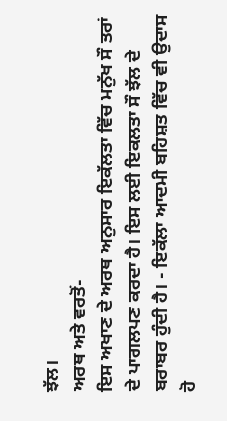ਝੱਲ।
ਅਰਥ ਅਤੇ ਵਰਤੋਂ-
ਇਸ ਅਖਾਣ ਦੇ ਅਰਥ ਅਨੁਸਾਰ ਇਕੱਲਤਾ ਵਿੱਚ ਮਨੁੱਖ ਸੌ ਤਰਾਂ ਦੇ ਪਾਗਲਪਣ ਕਰਦਾ ਹੈ। ਇਸ ਲਈ ਇਕਲਤਾ ਸੌ ਝੱਲ ਦੇ ਬਰਾਬਰ ਹੁੰਦੀ ਹੈ। - ਇਕੱਲਾ ਆਦਮੀ ਬਹਿਸ਼ਤ ਵਿੱਚ ਵੀ ਉਦਾਸ ਹੋ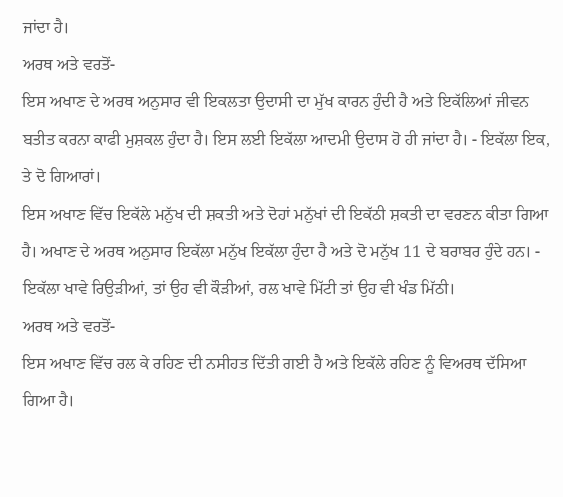ਜਾਂਦਾ ਹੈ।
ਅਰਥ ਅਤੇ ਵਰਤੋਂ-
ਇਸ ਅਖਾਣ ਦੇ ਅਰਥ ਅਨੁਸਾਰ ਵੀ ਇਕਲਤਾ ਉਦਾਸੀ ਦਾ ਮੁੱਖ ਕਾਰਨ ਹੁੰਦੀ ਹੈ ਅਤੇ ਇਕੱਲਿਆਂ ਜੀਵਨ ਬਤੀਤ ਕਰਨਾ ਕਾਫੀ ਮੁਸ਼ਕਲ ਹੁੰਦਾ ਹੈ। ਇਸ ਲਈ ਇਕੱਲਾ ਆਦਮੀ ਉਦਾਸ ਹੋ ਹੀ ਜਾਂਦਾ ਹੈ। - ਇਕੱਲਾ ਇਕ, ਤੇ ਦੋ ਗਿਆਰਾਂ।
ਇਸ ਅਖਾਣ ਵਿੱਚ ਇਕੱਲੇ ਮਨੁੱਖ ਦੀ ਸ਼ਕਤੀ ਅਤੇ ਦੋਹਾਂ ਮਨੁੱਖਾਂ ਦੀ ਇਕੱਠੀ ਸ਼ਕਤੀ ਦਾ ਵਰਣਨ ਕੀਤਾ ਗਿਆ ਹੈ। ਅਖਾਣ ਦੇ ਅਰਥ ਅਨੁਸਾਰ ਇਕੱਲਾ ਮਨੁੱਖ ਇਕੱਲਾ ਹੁੰਦਾ ਹੈ ਅਤੇ ਦੋ ਮਨੁੱਖ 11 ਦੇ ਬਰਾਬਰ ਹੁੰਦੇ ਹਨ। - ਇਕੱਲਾ ਖਾਵੇ ਰਿਉੜੀਆਂ, ਤਾਂ ਉਹ ਵੀ ਕੌੜੀਆਂ, ਰਲ ਖਾਵੇ ਮਿੱਟੀ ਤਾਂ ਉਹ ਵੀ ਖੰਡ ਮਿੱਠੀ।
ਅਰਥ ਅਤੇ ਵਰਤੋਂ-
ਇਸ ਅਖਾਣ ਵਿੱਚ ਰਲ ਕੇ ਰਹਿਣ ਦੀ ਨਸੀਹਤ ਦਿੱਤੀ ਗਈ ਹੈ ਅਤੇ ਇਕੱਲੇ ਰਹਿਣ ਨੂੰ ਵਿਅਰਥ ਦੱਸਿਆ ਗਿਆ ਹੈ।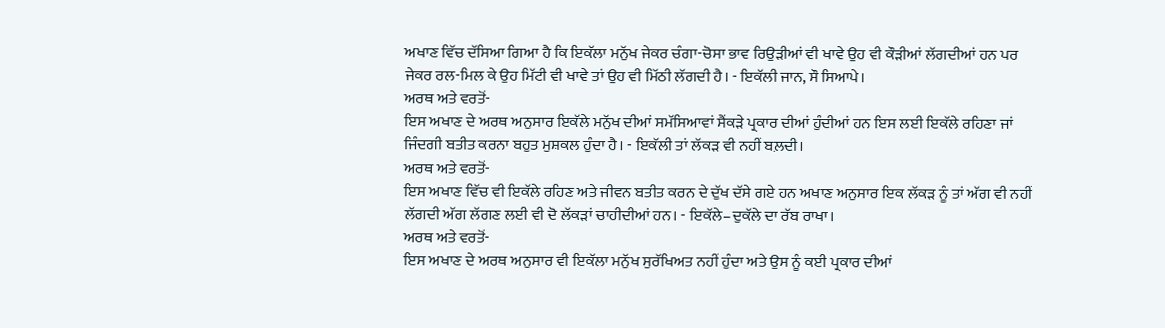ਅਖਾਣ ਵਿੱਚ ਦੱਸਿਆ ਗਿਆ ਹੈ ਕਿ ਇਕੱਲਾ ਮਨੁੱਖ ਜੇਕਰ ਚੰਗਾ-ਚੋਸਾ ਭਾਵ ਰਿਉੜੀਆਂ ਵੀ ਖਾਵੇ ਉਹ ਵੀ ਕੌੜੀਆਂ ਲੱਗਦੀਆਂ ਹਨ ਪਰ ਜੇਕਰ ਰਲ-ਮਿਲ ਕੇ ਉਹ ਮਿੱਟੀ ਵੀ ਖਾਵੇ ਤਾਂ ਉਹ ਵੀ ਮਿੱਠੀ ਲੱਗਦੀ ਹੈ। - ਇਕੱਲੀ ਜਾਨ, ਸੌ ਸਿਆਪੇ।
ਅਰਥ ਅਤੇ ਵਰਤੋਂ-
ਇਸ ਅਖਾਣ ਦੇ ਅਰਥ ਅਨੁਸਾਰ ਇਕੱਲੇ ਮਨੁੱਖ ਦੀਆਂ ਸਮੱਸਿਆਵਾਂ ਸੈਂਕੜੇ ਪ੍ਰਕਾਰ ਦੀਆਂ ਹੁੰਦੀਆਂ ਹਨ ਇਸ ਲਈ ਇਕੱਲੇ ਰਹਿਣਾ ਜਾਂ ਜਿੰਦਗੀ ਬਤੀਤ ਕਰਨਾ ਬਹੁਤ ਮੁਸ਼ਕਲ ਹੁੰਦਾ ਹੈ। - ਇਕੱਲੀ ਤਾਂ ਲੱਕੜ ਵੀ ਨਹੀਂ ਬਲ਼ਦੀ।
ਅਰਥ ਅਤੇ ਵਰਤੋਂ-
ਇਸ ਅਖਾਣ ਵਿੱਚ ਵੀ ਇਕੱਲੇ ਰਹਿਣ ਅਤੇ ਜੀਵਨ ਬਤੀਤ ਕਰਨ ਦੇ ਦੁੱਖ ਦੱਸੇ ਗਏ ਹਨ ਅਖਾਣ ਅਨੁਸਾਰ ਇਕ ਲੱਕੜ ਨੂੰ ਤਾਂ ਅੱਗ ਵੀ ਨਹੀਂ ਲੱਗਦੀ ਅੱਗ ਲੱਗਣ ਲਈ ਵੀ ਦੋ ਲੱਕੜਾਂ ਚਾਹੀਦੀਆਂ ਹਨ। - ਇਕੱਲੇ–ਦੁਕੱਲੇ ਦਾ ਰੱਬ ਰਾਖਾ।
ਅਰਥ ਅਤੇ ਵਰਤੋਂ-
ਇਸ ਅਖਾਣ ਦੇ ਅਰਥ ਅਨੁਸਾਰ ਵੀ ਇਕੱਲਾ ਮਨੁੱਖ ਸੁਰੱਖਿਅਤ ਨਹੀਂ ਹੁੰਦਾ ਅਤੇ ਉਸ ਨੂੰ ਕਈ ਪ੍ਰਕਾਰ ਦੀਆਂ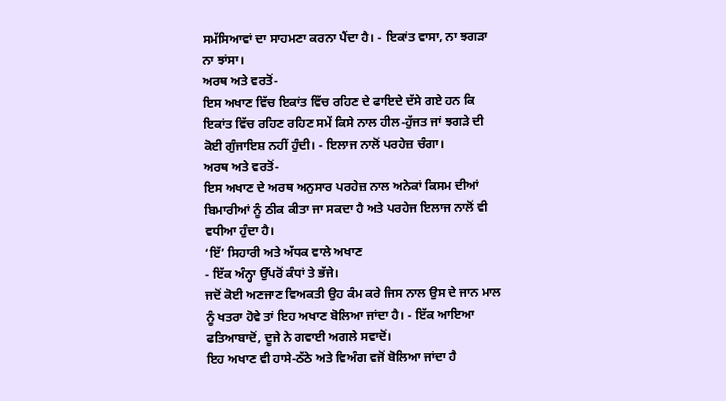ਸਮੱਸਿਆਵਾਂ ਦਾ ਸਾਹਮਣਾ ਕਰਨਾ ਪੈਂਦਾ ਹੈ। - ਇਕਾਂਤ ਵਾਸਾ, ਨਾ ਝਗੜਾ ਨਾ ਝਾਂਸਾ।
ਅਰਥ ਅਤੇ ਵਰਤੋਂ-
ਇਸ ਅਖਾਣ ਵਿੱਚ ਇਕਾਂਤ ਵਿੱਚ ਰਹਿਣ ਦੇ ਫਾਇਦੇ ਦੱਸੇ ਗਏ ਹਨ ਕਿ ਇਕਾਂਤ ਵਿੱਚ ਰਹਿਣ ਰਹਿਣ ਸਮੇਂ ਕਿਸੇ ਨਾਲ ਹੀਲ-ਹੁੱਜਤ ਜਾਂ ਝਗੜੇ ਦੀ ਕੋਈ ਗੁੰਜਾਇਸ਼ ਨਹੀਂ ਹੁੰਦੀ। - ਇਲਾਜ ਨਾਲੋਂ ਪਰਹੇਜ਼ ਚੰਗਾ।
ਅਰਥ ਅਤੇ ਵਰਤੋਂ-
ਇਸ ਅਖਾਣ ਦੇ ਅਰਥ ਅਨੁਸਾਰ ਪਰਹੇਜ਼ ਨਾਲ ਅਨੇਕਾਂ ਕਿਸਮ ਦੀਆਂ ਬਿਮਾਰੀਆਂ ਨੂੰ ਠੀਕ ਕੀਤਾ ਜਾ ਸਕਦਾ ਹੈ ਅਤੇ ਪਰਹੇਜ ਇਲਾਜ ਨਾਲੋਂ ਵੀ ਵਧੀਆ ਹੁੰਦਾ ਹੈ।
‘ਇੱ’ ਸਿਹਾਰੀ ਅਤੇ ਅੱਧਕ ਵਾਲੇ ਅਖਾਣ
- ਇੱਕ ਅੰਨ੍ਹਾ ਉੱਪਰੋਂ ਕੰਧਾਂ ਤੇ ਭੱਜੇ।
ਜਦੋਂ ਕੋਈ ਅਣਜਾਣ ਵਿਅਕਤੀ ਉਹ ਕੰਮ ਕਰੇ ਜਿਸ ਨਾਲ ਉਸ ਦੇ ਜਾਨ ਮਾਲ ਨੂੰ ਖਤਰਾ ਹੋਵੇ ਤਾਂ ਇਹ ਅਖਾਣ ਬੋਲਿਆ ਜਾਂਦਾ ਹੈ। - ਇੱਕ ਆਇਆ ਫਤਿਆਬਾਦੋਂ, ਦੂਜੇ ਨੇ ਗਵਾਈ ਅਗਲੇ ਸਵਾਦੋਂ।
ਇਹ ਅਖਾਣ ਵੀ ਹਾਸੇ-ਠੱਠੇ ਅਤੇ ਵਿਅੰਗ ਵਜੋਂ ਬੋਲਿਆ ਜਾਂਦਾ ਹੈ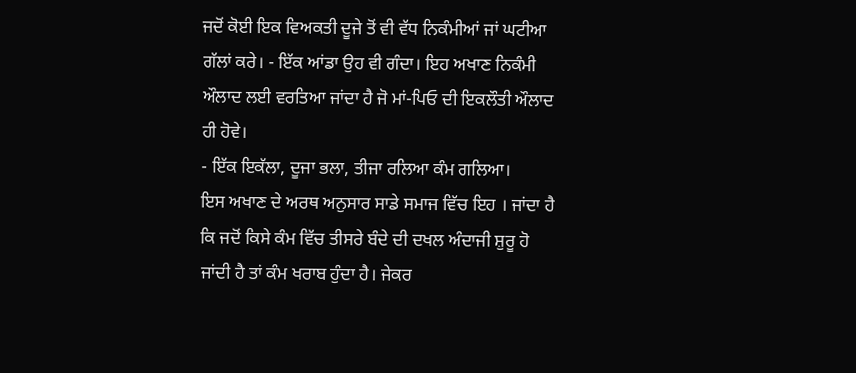ਜਦੋਂ ਕੋਈ ਇਕ ਵਿਅਕਤੀ ਦੂਜੇ ਤੋਂ ਵੀ ਵੱਧ ਨਿਕੰਮੀਆਂ ਜਾਂ ਘਟੀਆ ਗੱਲਾਂ ਕਰੇ। - ਇੱਕ ਆਂਡਾ ਉਹ ਵੀ ਗੰਦਾ। ਇਹ ਅਖਾਣ ਨਿਕੰਮੀ ਔਲਾਦ ਲਈ ਵਰਤਿਆ ਜਾਂਦਾ ਹੈ ਜੋ ਮਾਂ-ਪਿਓ ਦੀ ਇਕਲੌਤੀ ਔਲਾਦ ਹੀ ਹੋਵੇ।
- ਇੱਕ ਇਕੱਲਾ, ਦੂਜਾ ਭਲਾ, ਤੀਜਾ ਰਲਿਆ ਕੰਮ ਗਲਿਆ।
ਇਸ ਅਖਾਣ ਦੇ ਅਰਥ ਅਨੁਸਾਰ ਸਾਡੇ ਸਮਾਜ ਵਿੱਚ ਇਹ । ਜਾਂਦਾ ਹੈ ਕਿ ਜਦੋਂ ਕਿਸੇ ਕੰਮ ਵਿੱਚ ਤੀਸਰੇ ਬੰਦੇ ਦੀ ਦਖਲ ਅੰਦਾਜੀ ਸ਼ੁਰੂ ਹੋ ਜਾਂਦੀ ਹੈ ਤਾਂ ਕੰਮ ਖਰਾਬ ਹੁੰਦਾ ਹੈ। ਜੇਕਰ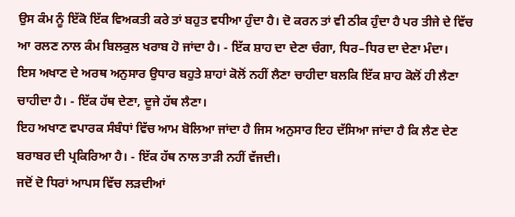ਉਸ ਕੰਮ ਨੂੰ ਇੱਕੋ ਇੱਕ ਵਿਅਕਤੀ ਕਰੇ ਤਾਂ ਬਹੁਤ ਵਧੀਆ ਹੁੰਦਾ ਹੈ। ਦੋ ਕਰਨ ਤਾਂ ਵੀ ਠੀਕ ਹੁੰਦਾ ਹੈ ਪਰ ਤੀਜੇ ਦੇ ਵਿੱਚ ਆ ਰਲਣ ਨਾਲ ਕੰਮ ਬਿਲਕੁਲ ਖਰਾਬ ਹੋ ਜਾਂਦਾ ਹੈ। - ਇੱਕ ਸ਼ਾਹ ਦਾ ਦੇਣਾ ਚੰਗਾ, ਧਿਰ–ਧਿਰ ਦਾ ਦੇਣਾ ਮੰਦਾ।
ਇਸ ਅਖਾਣ ਦੇ ਅਰਥ ਅਨੁਸਾਰ ਉਧਾਰ ਬਹੁਤੇ ਸ਼ਾਹਾਂ ਕੋਲੋਂ ਨਹੀਂ ਲੈਣਾ ਚਾਹੀਦਾ ਬਲਕਿ ਇੱਕ ਸ਼ਾਹ ਕੋਲੋਂ ਹੀ ਲੈਣਾ ਚਾਹੀਦਾ ਹੈ। - ਇੱਕ ਹੱਥ ਦੇਣਾ, ਦੂਜੇ ਹੱਥ ਲੈਣਾ।
ਇਹ ਅਖਾਣ ਵਪਾਰਕ ਸੰਬੰਧਾਂ ਵਿੱਚ ਆਮ ਬੋਲਿਆ ਜਾਂਦਾ ਹੈ ਜਿਸ ਅਨੁਸਾਰ ਇਹ ਦੱਸਿਆ ਜਾਂਦਾ ਹੈ ਕਿ ਲੈਣ ਦੇਣ ਬਰਾਬਰ ਦੀ ਪ੍ਰਕਿਰਿਆ ਹੈ। - ਇੱਕ ਹੱਥ ਨਾਲ ਤਾੜੀ ਨਹੀਂ ਵੱਜਦੀ।
ਜਦੋਂ ਦੋ ਧਿਰਾਂ ਆਪਸ ਵਿੱਚ ਲੜਦੀਆਂ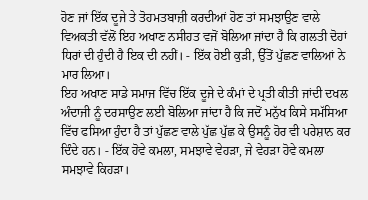ਹੋਣ ਜਾਂ ਇੱਕ ਦੂਜੇ ਤੇ ਤੋਹਮਤਬਾਜ਼ੀ ਕਰਦੀਆਂ ਹੋਣ ਤਾਂ ਸਮਝਾਉਣ ਵਾਲੇ ਵਿਅਕਤੀ ਵੱਲੋਂ ਇਹ ਅਖਾਣ ਨਸੀਹਤ ਵਜੋਂ ਬੋਲਿਆ ਜਾਂਦਾ ਹੈ ਕਿ ਗਲਤੀ ਦੋਹਾਂ ਧਿਰਾਂ ਦੀ ਹੁੰਦੀ ਹੈ ਇਕ ਦੀ ਨਹੀਂ। - ਇੱਕ ਹੋਈ ਕੁੜੀ, ਉੱਤੋਂ ਪੁੱਛਣ ਵਾਲਿਆਂ ਨੇ ਮਾਰ ਲਿਆ।
ਇਹ ਅਖਾਣ ਸਾਡੇ ਸਮਾਜ ਵਿੱਚ ਇੱਕ ਦੂਜੇ ਦੇ ਕੰਮਾਂ ਦੇ ਪ੍ਰਤੀ ਕੀਤੀ ਜਾਂਦੀ ਦਖਲ ਅੰਦਾਜੀ ਨੂੰ ਦਰਸਾਉਣ ਲਈ ਬੋਲਿਆ ਜਾਂਦਾ ਹੈ ਕਿ ਜਦੋਂ ਮਨੁੱਖ ਕਿਸੇ ਸਮੱਸਿਆ ਵਿੱਚ ਫਸਿਆ ਹੁੰਦਾ ਹੈ ਤਾਂ ਪੁੱਛਣ ਵਾਲੇ ਪੁੱਛ ਪੁੱਛ ਕੇ ਉਸਨੂੰ ਹੋਰ ਵੀ ਪਰੇਸ਼ਾਨ ਕਰ ਦਿੰਦੇ ਹਨ। - ਇੱਕ ਹੋਵੇ ਕਮਲਾ, ਸਮਝਾਵੇ ਵੇਹੜਾ, ਜੇ ਵੇਹੜਾ ਹੋਵੇ ਕਮਲਾ ਸਮਝਾਵੇ ਕਿਹੜਾ।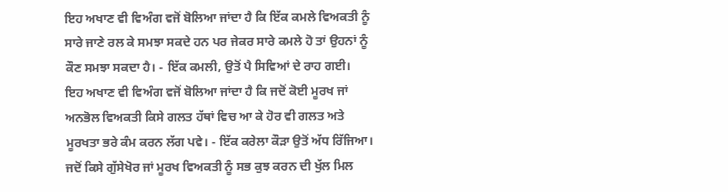ਇਹ ਅਖਾਣ ਵੀ ਵਿਅੰਗ ਵਜੋਂ ਬੋਲਿਆ ਜਾਂਦਾ ਹੈ ਕਿ ਇੱਕ ਕਮਲੇ ਵਿਅਕਤੀ ਨੂੰ ਸਾਰੇ ਜਾਣੇ ਰਲ ਕੇ ਸਮਝਾ ਸਕਦੇ ਹਨ ਪਰ ਜੇਕਰ ਸਾਰੇ ਕਮਲੇ ਹੋ ਤਾਂ ਉਹਨਾਂ ਨੂੰ ਕੌਣ ਸਮਝਾ ਸਕਦਾ ਹੈ। - ਇੱਕ ਕਮਲੀ, ਉਤੋਂ ਪੈ ਸਿਵਿਆਂ ਦੇ ਰਾਹ ਗਈ।
ਇਹ ਅਖਾਣ ਵੀ ਵਿਅੰਗ ਵਜੋਂ ਬੋਲਿਆ ਜਾਂਦਾ ਹੈ ਕਿ ਜਦੋਂ ਕੋਈ ਮੂਰਖ ਜਾਂ ਅਨਭੋਲ ਵਿਅਕਤੀ ਕਿਸੇ ਗਲਤ ਹੱਥਾਂ ਵਿਚ ਆ ਕੇ ਹੋਰ ਵੀ ਗਲਤ ਅਤੇ ਮੂਰਖਤਾ ਭਰੇ ਕੰਮ ਕਰਨ ਲੱਗ ਪਵੇ। - ਇੱਕ ਕਰੇਲਾ ਕੌੜਾ ਉਤੋਂ ਅੱਧ ਰਿੱਜਿਆ।
ਜਦੋਂ ਕਿਸੇ ਗੁੱਸੇਖੋਰ ਜਾਂ ਮੂਰਖ ਵਿਅਕਤੀ ਨੂੰ ਸਭ ਕੁਝ ਕਰਨ ਦੀ ਖੁੱਲ ਮਿਲ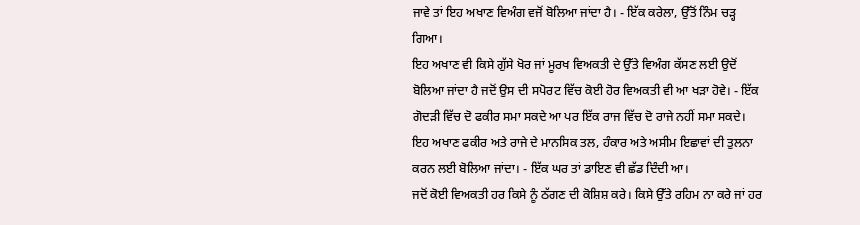ਜਾਵੇ ਤਾਂ ਇਹ ਅਖਾਣ ਵਿਅੰਗ ਵਜੋਂ ਬੋਲਿਆ ਜਾਂਦਾ ਹੈ। - ਇੱਕ ਕਰੇਲਾ, ਉੱਤੋਂ ਨਿੰਮ ਚੜ੍ਹ ਗਿਆ।
ਇਹ ਅਖਾਣ ਵੀ ਕਿਸੇ ਗੁੱਸੇ ਖੋਰ ਜਾਂ ਮੂਰਖ ਵਿਅਕਤੀ ਦੇ ਉੱਤੇ ਵਿਅੰਗ ਕੱਸਣ ਲਈ ਉਦੋਂ ਬੋਲਿਆ ਜਾਂਦਾ ਹੈ ਜਦੋਂ ਉਸ ਦੀ ਸਪੋਰਟ ਵਿੱਚ ਕੋਈ ਹੋਰ ਵਿਅਕਤੀ ਵੀ ਆ ਖੜਾ ਹੋਵੇ। - ਇੱਕ ਗੋਦੜੀ ਵਿੱਚ ਦੋ ਫਕੀਰ ਸਮਾ ਸਕਦੇ ਆ ਪਰ ਇੱਕ ਰਾਜ ਵਿੱਚ ਦੋ ਰਾਜੇ ਨਹੀਂ ਸਮਾ ਸਕਦੇ।
ਇਹ ਅਖਾਣ ਫਕੀਰ ਅਤੇ ਰਾਜੇ ਦੇ ਮਾਨਸਿਕ ਤਲ, ਹੰਕਾਰ ਅਤੇ ਅਸੀਮ ਇਛਾਵਾਂ ਦੀ ਤੁਲਨਾ ਕਰਨ ਲਈ ਬੋਲਿਆ ਜਾਂਦਾ। - ਇੱਕ ਘਰ ਤਾਂ ਡਾਇਣ ਵੀ ਛੱਡ ਦਿੰਦੀ ਆ।
ਜਦੋਂ ਕੋਈ ਵਿਅਕਤੀ ਹਰ ਕਿਸੇ ਨੂੰ ਠੱਗਣ ਦੀ ਕੋਸ਼ਿਸ਼ ਕਰੇ। ਕਿਸੇ ਉੱਤੇ ਰਹਿਮ ਨਾ ਕਰੇ ਜਾਂ ਹਰ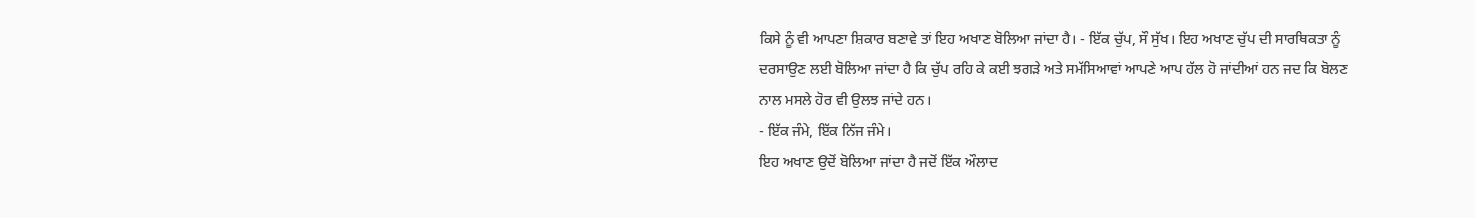ਕਿਸੇ ਨੂੰ ਵੀ ਆਪਣਾ ਸ਼ਿਕਾਰ ਬਣਾਵੇ ਤਾਂ ਇਹ ਅਖਾਣ ਬੋਲਿਆ ਜਾਂਦਾ ਹੈ। - ਇੱਕ ਚੁੱਪ, ਸੌ ਸੁੱਖ। ਇਹ ਅਖਾਣ ਚੁੱਪ ਦੀ ਸਾਰਥਿਕਤਾ ਨੂੰ ਦਰਸਾਉਣ ਲਈ ਬੋਲਿਆ ਜਾਂਦਾ ਹੈ ਕਿ ਚੁੱਪ ਰਹਿ ਕੇ ਕਈ ਝਗੜੇ ਅਤੇ ਸਮੱਸਿਆਵਾਂ ਆਪਣੇ ਆਪ ਹੱਲ ਹੋ ਜਾਂਦੀਆਂ ਹਨ ਜਦ ਕਿ ਬੋਲਣ ਨਾਲ ਮਸਲੇ ਹੋਰ ਵੀ ਉਲਝ ਜਾਂਦੇ ਹਨ।
- ਇੱਕ ਜੰਮੇ, ਇੱਕ ਨਿੱਜ ਜੰਮੇ।
ਇਹ ਅਖਾਣ ਉਦੋਂ ਬੋਲਿਆ ਜਾਂਦਾ ਹੈ ਜਦੋਂ ਇੱਕ ਔਲਾਦ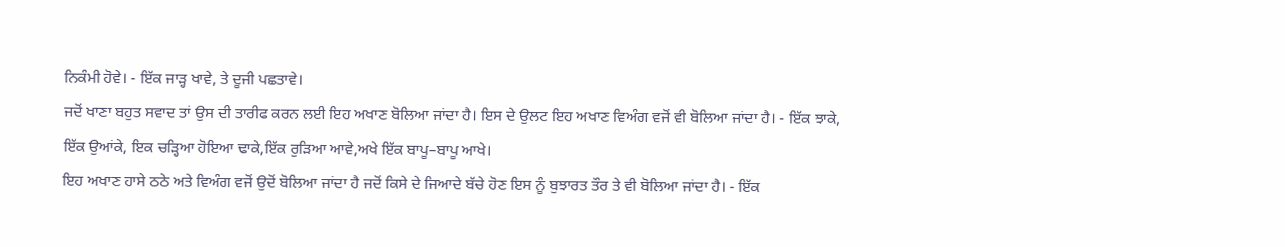ਨਿਕੰਮੀ ਹੋਵੇ। - ਇੱਕ ਜਾੜ੍ਹ ਖਾਵੇ, ਤੇ ਦੂਜੀ ਪਛਤਾਵੇ।
ਜਦੋਂ ਖਾਣਾ ਬਹੁਤ ਸਵਾਦ ਤਾਂ ਉਸ ਦੀ ਤਾਰੀਫ ਕਰਨ ਲਈ ਇਹ ਅਖਾਣ ਬੋਲਿਆ ਜਾਂਦਾ ਹੈ। ਇਸ ਦੇ ਉਲਟ ਇਹ ਅਖਾਣ ਵਿਅੰਗ ਵਜੋਂ ਵੀ ਬੋਲਿਆ ਜਾਂਦਾ ਹੈ। - ਇੱਕ ਝਾਕੇ, ਇੱਕ ਉਆਂਕੇ, ਇਕ ਚੜ੍ਹਿਆ ਹੋਇਆ ਢਾਕੇ,ਇੱਕ ਰੁੜਿਆ ਆਵੇ,ਅਖੇ ਇੱਕ ਬਾਪੂ–ਬਾਪੂ ਆਖੇ।
ਇਹ ਅਖਾਣ ਹਾਸੇ ਠਠੇ ਅਤੇ ਵਿਅੰਗ ਵਜੋਂ ਉਦੋਂ ਬੋਲਿਆ ਜਾਂਦਾ ਹੈ ਜਦੋਂ ਕਿਸੇ ਦੇ ਜਿਆਦੇ ਬੱਚੇ ਹੋਣ ਇਸ ਨੂੰ ਬੁਝਾਰਤ ਤੌਰ ਤੇ ਵੀ ਬੋਲਿਆ ਜਾਂਦਾ ਹੈ। - ਇੱਕ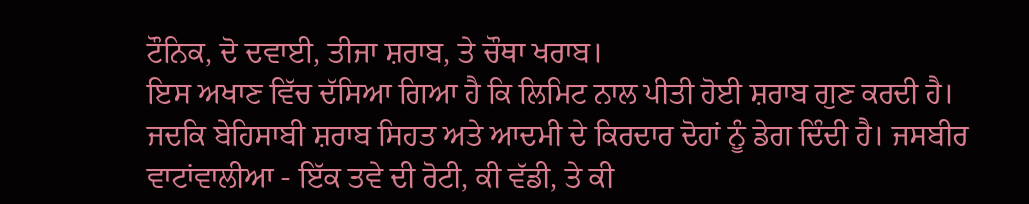ਟੌਨਿਕ, ਦੋ ਦਵਾਈ, ਤੀਜਾ ਸ਼ਰਾਬ, ਤੇ ਚੌਥਾ ਖਰਾਬ।
ਇਸ ਅਖਾਣ ਵਿੱਚ ਦੱਸਿਆ ਗਿਆ ਹੈ ਕਿ ਲਿਮਿਟ ਨਾਲ ਪੀਤੀ ਹੋਈ ਸ਼ਰਾਬ ਗੁਣ ਕਰਦੀ ਹੈ। ਜਦਕਿ ਬੇਹਿਸਾਬੀ ਸ਼ਰਾਬ ਸਿਹਤ ਅਤੇ ਆਦਮੀ ਦੇ ਕਿਰਦਾਰ ਦੋਹਾਂ ਨੂੰ ਡੇਗ ਦਿੰਦੀ ਹੈ। ਜਸਬੀਰ ਵਾਟਾਂਵਾਲੀਆ - ਇੱਕ ਤਵੇ ਦੀ ਰੋਟੀ, ਕੀ ਵੱਡੀ, ਤੇ ਕੀ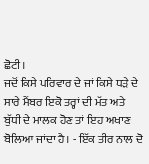ਛੋਟੀ।
ਜਦੋਂ ਕਿਸੇ ਪਰਿਵਾਰ ਦੇ ਜਾਂ ਕਿਸੇ ਧੜੇ ਦੇ ਸਾਰੇ ਮੈਂਬਰ ਇਕੋ ਤਰ੍ਹਾਂ ਦੀ ਮੱਤ ਅਤੇ ਬੁੱਧੀ ਦੇ ਮਾਲਕ ਹੋਣ ਤਾਂ ਇਹ ਅਖਾਣ ਬੋਲਿਆ ਜਾਂਦਾ ਹੈ। - ਇੱਕ ਤੀਰ ਨਾਲ ਦੋ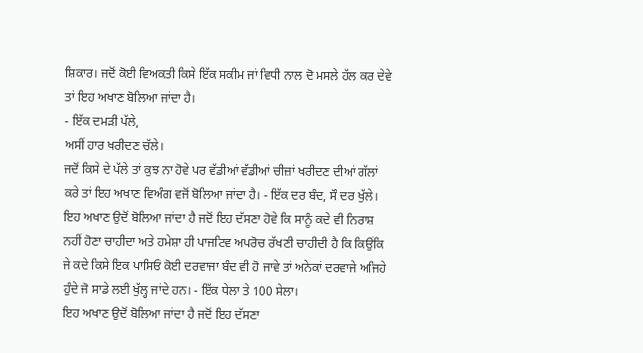ਸ਼ਿਕਾਰ। ਜਦੋਂ ਕੋਈ ਵਿਅਕਤੀ ਕਿਸੇ ਇੱਕ ਸਕੀਮ ਜਾਂ ਵਿਧੀ ਨਾਲ ਦੋ ਮਸਲੇ ਹੱਲ ਕਰ ਦੇਵੇ ਤਾਂ ਇਹ ਅਖਾਣ ਬੋਲਿਆ ਜਾਂਦਾ ਹੈ।
- ਇੱਕ ਦਮੜੀ ਪੱਲੇ,
ਅਸੀਂ ਹਾਰ ਖਰੀਦਣ ਚੱਲੇ।
ਜਦੋਂ ਕਿਸੇ ਦੇ ਪੱਲੇ ਤਾਂ ਕੁਝ ਨਾ ਹੋਵੇ ਪਰ ਵੱਡੀਆਂ ਵੱਡੀਆਂ ਚੀਜ਼ਾਂ ਖਰੀਦਣ ਦੀਆਂ ਗੱਲਾਂ ਕਰੇ ਤਾਂ ਇਹ ਅਖਾਣ ਵਿਅੰਗ ਵਜੋਂ ਬੋਲਿਆ ਜਾਂਦਾ ਹੈ। - ਇੱਕ ਦਰ ਬੰਦ, ਸੌ ਦਰ ਖੁੱਲੇ।
ਇਹ ਅਖਾਣ ਉਦੋਂ ਬੋਲਿਆ ਜਾਂਦਾ ਹੈ ਜਦੋਂ ਇਹ ਦੱਸਣਾ ਹੋਵੇ ਕਿ ਸਾਨੂੰ ਕਦੇ ਵੀ ਨਿਰਾਸ਼ ਨਹੀਂ ਹੋਣਾ ਚਾਹੀਦਾ ਅਤੇ ਹਮੇਸ਼ਾ ਹੀ ਪਾਜਟਿਵ ਅਪਰੋਚ ਰੱਖਣੀ ਚਾਹੀਦੀ ਹੈ ਕਿ ਕਿਉਂਕਿ ਜੇ ਕਦੇ ਕਿਸੇ ਇਕ ਪਾਸਿਓਂ ਕੋਈ ਦਰਵਾਜਾ ਬੰਦ ਵੀ ਹੋ ਜਾਵੇ ਤਾਂ ਅਨੇਕਾਂ ਦਰਵਾਜੇ ਅਜਿਹੇ ਹੁੰਦੇ ਜੋ ਸਾਡੇ ਲਈ ਖੁੱਲ੍ਹ ਜਾਂਦੇ ਹਨ। - ਇੱਕ ਧੇਲਾ ਤੇ 100 ਸੇਲਾ।
ਇਹ ਅਖਾਣ ਉਦੋਂ ਬੋਲਿਆ ਜਾਂਦਾ ਹੈ ਜਦੋਂ ਇਹ ਦੱਸਣਾ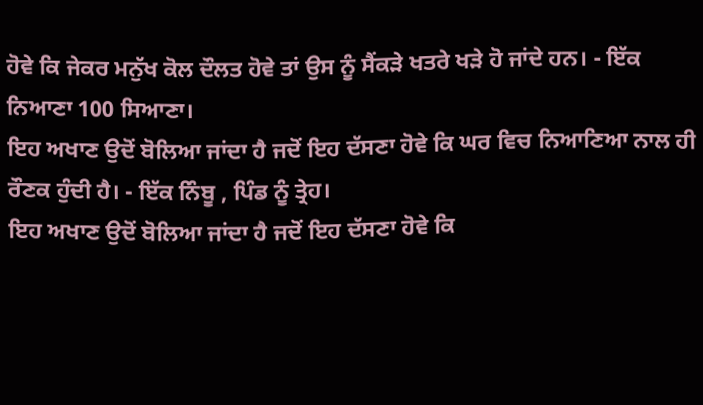ਹੋਵੇ ਕਿ ਜੇਕਰ ਮਨੁੱਖ ਕੋਲ ਦੌਲਤ ਹੋਵੇ ਤਾਂ ਉਸ ਨੂੰ ਸੈਂਕੜੇ ਖਤਰੇ ਖੜੇ ਹੋ ਜਾਂਦੇ ਹਨ। - ਇੱਕ ਨਿਆਣਾ 100 ਸਿਆਣਾ।
ਇਹ ਅਖਾਣ ਉਦੋਂ ਬੋਲਿਆ ਜਾਂਦਾ ਹੈ ਜਦੋਂ ਇਹ ਦੱਸਣਾ ਹੋਵੇ ਕਿ ਘਰ ਵਿਚ ਨਿਆਣਿਆ ਨਾਲ ਹੀ ਰੌਣਕ ਹੁੰਦੀ ਹੈ। - ਇੱਕ ਨਿੰਬੂ , ਪਿੰਡ ਨੂੰ ਤ੍ਰੇਹ।
ਇਹ ਅਖਾਣ ਉਦੋਂ ਬੋਲਿਆ ਜਾਂਦਾ ਹੈ ਜਦੋਂ ਇਹ ਦੱਸਣਾ ਹੋਵੇ ਕਿ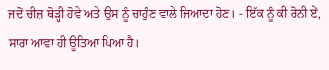ਜਦੋਂ ਚੀਜ਼ ਥੋੜ੍ਹੀ ਹੋਵੇ ਅਤੇ ਉਸ ਨੂੰ ਚਾਹੁੰਣ ਵਾਲੇ ਜਿਆਦਾ ਹੋਣ। - ਇੱਕ ਨੂੰ ਕੀ ਰੋਨੀ ਏਂ, ਸਾਰਾ ਆਵਾ ਹੀ ਊਤਿਆ ਪਿਆ ਹੈ।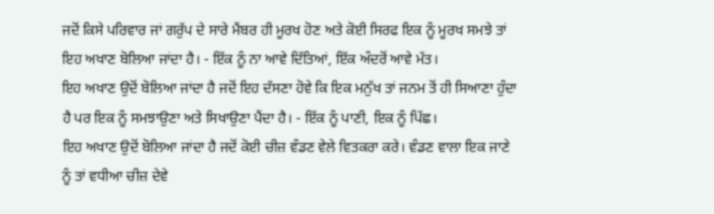ਜਦੋਂ ਕਿਸੇ ਪਰਿਵਾਰ ਜਾਂ ਗਰੁੱਪ ਦੇ ਸਾਰੇ ਮੈਂਬਰ ਹੀ ਮੂਰਖ ਹੋਣ ਅਤੇ ਕੋਈ ਸਿਰਫ ਇਕ ਨੂੰ ਮੂਰਖ ਸਮਝੇ ਤਾਂ ਇਹ ਅਖਾਣ ਬੋਲਿਆ ਜਾਂਦਾ ਹੈ। - ਇੱਕ ਨੂੰ ਨਾ ਆਵੇ ਦਿੱਤਿਆਂ, ਇੱਕ ਅੰਦਰੋਂ ਆਵੇ ਮੱਤ।
ਇਹ ਅਖਾਣ ਉਦੋਂ ਬੋਲਿਆ ਜਾਂਦਾ ਹੈ ਜਦੋਂ ਇਹ ਦੱਸਣਾ ਹੋਵੇ ਕਿ ਇਕ ਮਨੁੱਖ ਤਾਂ ਜਨਮ ਤੋਂ ਹੀ ਸਿਆਣਾ ਹੁੰਦਾ ਹੈ ਪਰ ਇਕ ਨੂੰ ਸਮਝਾਉਣਾ ਅਤੇ ਸਿਖਾਉਣਾ ਪੈਂਦਾ ਹੈ। - ਇੱਕ ਨੂੰ ਪਾਣੀ, ਇਕ ਨੂੰ ਪਿੱਛ।
ਇਹ ਅਖਾਣ ਉਦੋਂ ਬੋਲਿਆ ਜਾਂਦਾ ਹੈ ਜਦੋਂ ਕੋਈ ਚੀਜ਼ ਵੰਡਣ ਵੇਲੇ ਵਿਤਕਰਾ ਕਰੇ। ਵੰਡਣ ਵਾਲਾ ਇਕ ਜਾਣੇ ਨੂੰ ਤਾਂ ਵਧੀਆ ਚੀਜ਼ ਦੇਵੇ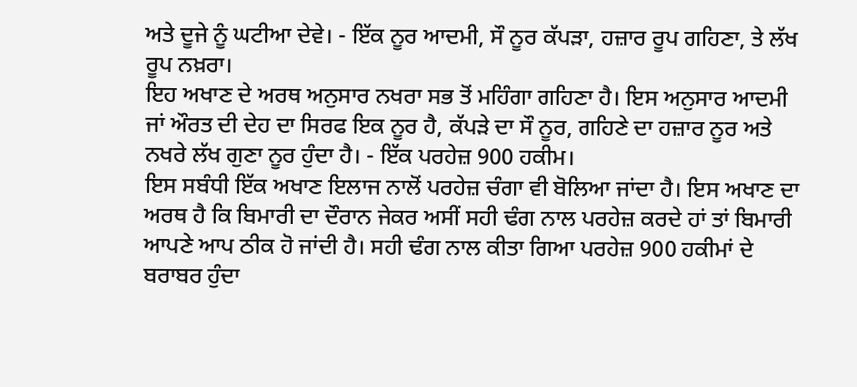ਅਤੇ ਦੂਜੇ ਨੂੰ ਘਟੀਆ ਦੇਵੇ। - ਇੱਕ ਨੂਰ ਆਦਮੀ, ਸੌ ਨੂਰ ਕੱਪੜਾ, ਹਜ਼ਾਰ ਰੂਪ ਗਹਿਣਾ, ਤੇ ਲੱਖ ਰੂਪ ਨਖ਼ਰਾ।
ਇਹ ਅਖਾਣ ਦੇ ਅਰਥ ਅਨੁਸਾਰ ਨਖਰਾ ਸਭ ਤੋਂ ਮਹਿੰਗਾ ਗਹਿਣਾ ਹੈ। ਇਸ ਅਨੁਸਾਰ ਆਦਮੀ ਜਾਂ ਔਰਤ ਦੀ ਦੇਹ ਦਾ ਸਿਰਫ ਇਕ ਨੂਰ ਹੈ, ਕੱਪੜੇ ਦਾ ਸੌ ਨੂਰ, ਗਹਿਣੇ ਦਾ ਹਜ਼ਾਰ ਨੂਰ ਅਤੇ ਨਖਰੇ ਲੱਖ ਗੁਣਾ ਨੂਰ ਹੁੰਦਾ ਹੈ। - ਇੱਕ ਪਰਹੇਜ਼ 900 ਹਕੀਮ।
ਇਸ ਸਬੰਧੀ ਇੱਕ ਅਖਾਣ ਇਲਾਜ ਨਾਲੋਂ ਪਰਹੇਜ਼ ਚੰਗਾ ਵੀ ਬੋਲਿਆ ਜਾਂਦਾ ਹੈ। ਇਸ ਅਖਾਣ ਦਾ ਅਰਥ ਹੈ ਕਿ ਬਿਮਾਰੀ ਦਾ ਦੌਰਾਨ ਜੇਕਰ ਅਸੀਂ ਸਹੀ ਢੰਗ ਨਾਲ ਪਰਹੇਜ਼ ਕਰਦੇ ਹਾਂ ਤਾਂ ਬਿਮਾਰੀ ਆਪਣੇ ਆਪ ਠੀਕ ਹੋ ਜਾਂਦੀ ਹੈ। ਸਹੀ ਢੰਗ ਨਾਲ ਕੀਤਾ ਗਿਆ ਪਰਹੇਜ਼ 900 ਹਕੀਮਾਂ ਦੇ ਬਰਾਬਰ ਹੁੰਦਾ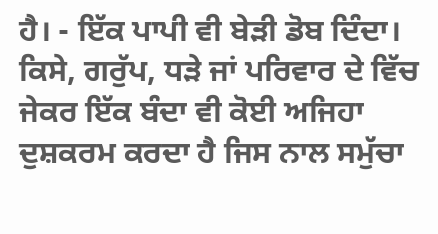ਹੈ। - ਇੱਕ ਪਾਪੀ ਵੀ ਬੇੜੀ ਡੋਬ ਦਿੰਦਾ।
ਕਿਸੇ, ਗਰੁੱਪ, ਧੜੇ ਜਾਂ ਪਰਿਵਾਰ ਦੇ ਵਿੱਚ ਜੇਕਰ ਇੱਕ ਬੰਦਾ ਵੀ ਕੋਈ ਅਜਿਹਾ ਦੁਸ਼ਕਰਮ ਕਰਦਾ ਹੈ ਜਿਸ ਨਾਲ ਸਮੁੱਚਾ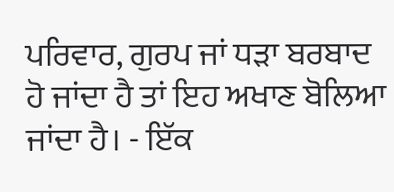ਪਰਿਵਾਰ, ਗੁਰਪ ਜਾਂ ਧੜਾ ਬਰਬਾਦ ਹੋ ਜਾਂਦਾ ਹੈ ਤਾਂ ਇਹ ਅਖਾਣ ਬੋਲਿਆ ਜਾਂਦਾ ਹੈ। - ਇੱਕ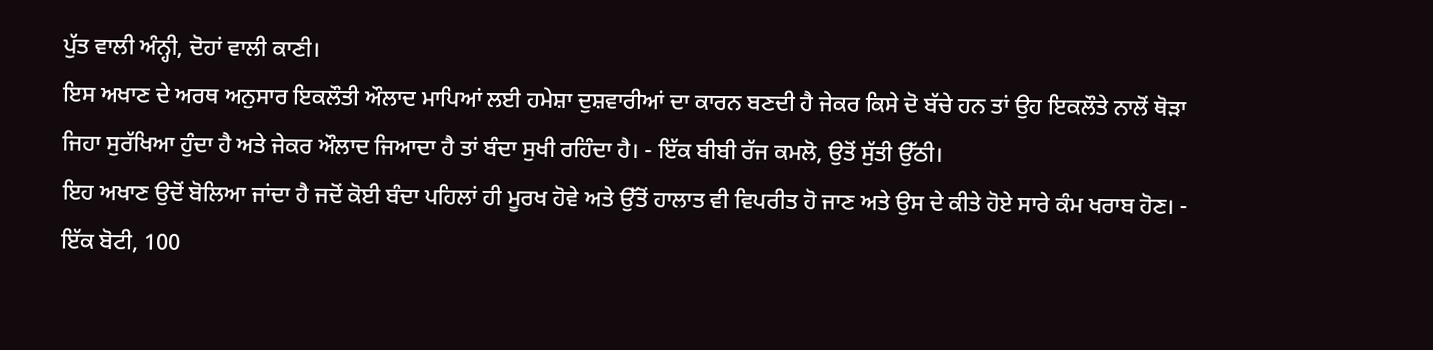ਪੁੱਤ ਵਾਲੀ ਅੰਨ੍ਹੀ, ਦੋਹਾਂ ਵਾਲੀ ਕਾਣੀ।
ਇਸ ਅਖਾਣ ਦੇ ਅਰਥ ਅਨੁਸਾਰ ਇਕਲੌਤੀ ਔਲਾਦ ਮਾਪਿਆਂ ਲਈ ਹਮੇਸ਼ਾ ਦੁਸ਼ਵਾਰੀਆਂ ਦਾ ਕਾਰਨ ਬਣਦੀ ਹੈ ਜੇਕਰ ਕਿਸੇ ਦੋ ਬੱਚੇ ਹਨ ਤਾਂ ਉਹ ਇਕਲੌਤੇ ਨਾਲੋਂ ਥੋੜਾ ਜਿਹਾ ਸੁਰੱਖਿਆ ਹੁੰਦਾ ਹੈ ਅਤੇ ਜੇਕਰ ਔਲਾਦ ਜਿਆਦਾ ਹੈ ਤਾਂ ਬੰਦਾ ਸੁਖੀ ਰਹਿੰਦਾ ਹੈ। - ਇੱਕ ਬੀਬੀ ਰੱਜ ਕਮਲੋ, ਉਤੋਂ ਸੁੱਤੀ ਉੱਠੀ।
ਇਹ ਅਖਾਣ ਉਦੋਂ ਬੋਲਿਆ ਜਾਂਦਾ ਹੈ ਜਦੋਂ ਕੋਈ ਬੰਦਾ ਪਹਿਲਾਂ ਹੀ ਮੂਰਖ ਹੋਵੇ ਅਤੇ ਉੱਤੋਂ ਹਾਲਾਤ ਵੀ ਵਿਪਰੀਤ ਹੋ ਜਾਣ ਅਤੇ ਉਸ ਦੇ ਕੀਤੇ ਹੋਏ ਸਾਰੇ ਕੰਮ ਖਰਾਬ ਹੋਣ। - ਇੱਕ ਬੋਟੀ, 100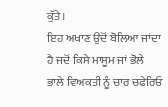ਕੁੱਤੇ।
ਇਹ ਅਖਾਣ ਉਦੋਂ ਬੋਲਿਆ ਜਾਂਦਾ ਹੈ ਜਦੋਂ ਕਿਸੇ ਮਾਸੂਮ ਜਾਂ ਭੋਲੇ ਭਾਲੇ ਵਿਅਕਤੀ ਨੂੰ ਚਾਰ ਚਫੇਰਿਓ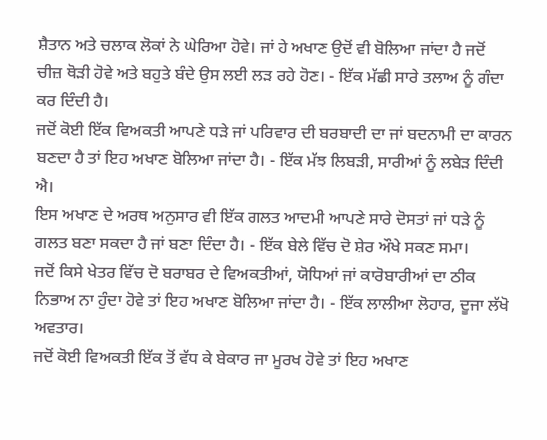ਸ਼ੈਤਾਨ ਅਤੇ ਚਲਾਕ ਲੋਕਾਂ ਨੇ ਘੇਰਿਆ ਹੋਵੇ। ਜਾਂ ਹੇ ਅਖਾਣ ਉਦੋਂ ਵੀ ਬੋਲਿਆ ਜਾਂਦਾ ਹੈ ਜਦੋਂ ਚੀਜ਼ ਥੋੜੀ ਹੋਵੇ ਅਤੇ ਬਹੁਤੇ ਬੰਦੇ ਉਸ ਲਈ ਲੜ ਰਹੇ ਹੋਣ। - ਇੱਕ ਮੱਛੀ ਸਾਰੇ ਤਲਾਅ ਨੂੰ ਗੰਦਾ ਕਰ ਦਿੰਦੀ ਹੈ।
ਜਦੋਂ ਕੋਈ ਇੱਕ ਵਿਅਕਤੀ ਆਪਣੇ ਧੜੇ ਜਾਂ ਪਰਿਵਾਰ ਦੀ ਬਰਬਾਦੀ ਦਾ ਜਾਂ ਬਦਨਾਮੀ ਦਾ ਕਾਰਨ ਬਣਦਾ ਹੈ ਤਾਂ ਇਹ ਅਖਾਣ ਬੋਲਿਆ ਜਾਂਦਾ ਹੈ। - ਇੱਕ ਮੱਝ ਲਿਬੜੀ, ਸਾਰੀਆਂ ਨੂੰ ਲਬੇੜ ਦਿੰਦੀ ਐ।
ਇਸ ਅਖਾਣ ਦੇ ਅਰਥ ਅਨੁਸਾਰ ਵੀ ਇੱਕ ਗਲਤ ਆਦਮੀ ਆਪਣੇ ਸਾਰੇ ਦੋਸਤਾਂ ਜਾਂ ਧੜੇ ਨੂੰ ਗਲਤ ਬਣਾ ਸਕਦਾ ਹੈ ਜਾਂ ਬਣਾ ਦਿੰਦਾ ਹੈ। - ਇੱਕ ਬੇਲੇ ਵਿੱਚ ਦੋ ਸ਼ੇਰ ਔਖੇ ਸਕਣ ਸਮਾ।
ਜਦੋਂ ਕਿਸੇ ਖੇਤਰ ਵਿੱਚ ਦੋ ਬਰਾਬਰ ਦੇ ਵਿਅਕਤੀਆਂ, ਯੋਧਿਆਂ ਜਾਂ ਕਾਰੋਬਾਰੀਆਂ ਦਾ ਠੀਕ ਨਿਭਾਅ ਨਾ ਹੁੰਦਾ ਹੋਵੇ ਤਾਂ ਇਹ ਅਖਾਣ ਬੋਲਿਆ ਜਾਂਦਾ ਹੈ। - ਇੱਕ ਲਾਲੀਆ ਲੋਹਾਰ, ਦੂਜਾ ਲੱਖੋ ਅਵਤਾਰ।
ਜਦੋਂ ਕੋਈ ਵਿਅਕਤੀ ਇੱਕ ਤੋਂ ਵੱਧ ਕੇ ਬੇਕਾਰ ਜਾ ਮੂਰਖ ਹੋਵੇ ਤਾਂ ਇਹ ਅਖਾਣ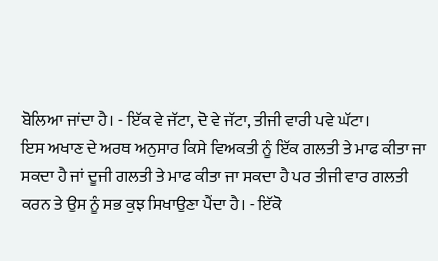ਬੋਲਿਆ ਜਾਂਦਾ ਹੈ। - ਇੱਕ ਵੇ ਜੱਟਾ, ਦੋ ਵੇ ਜੱਟਾ, ਤੀਜੀ ਵਾਰੀ ਪਵੇ ਘੱਟਾ।
ਇਸ ਅਖਾਣ ਦੇ ਅਰਥ ਅਨੁਸਾਰ ਕਿਸੇ ਵਿਅਕਤੀ ਨੂੰ ਇੱਕ ਗਲਤੀ ਤੇ ਮਾਫ ਕੀਤਾ ਜਾ ਸਕਦਾ ਹੈ ਜਾਂ ਦੂਜੀ ਗਲਤੀ ਤੇ ਮਾਫ ਕੀਤਾ ਜਾ ਸਕਦਾ ਹੈ ਪਰ ਤੀਜੀ ਵਾਰ ਗਲਤੀ ਕਰਨ ਤੇ ਉਸ ਨੂੰ ਸਭ ਕੁਝ ਸਿਖਾਉਣਾ ਪੈਂਦਾ ਹੈ। - ਇੱਕੋ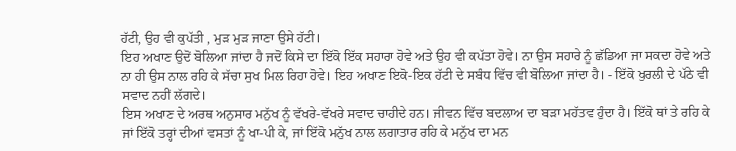ਹੱਟੀ, ਉਹ ਵੀ ਕੁਪੱਤੀ , ਮੁੜ ਮੁੜ ਜਾਣਾ ਉਸੇ ਹੱਟੀ।
ਇਹ ਅਖਾਣ ਉਦੋਂ ਬੋਲਿਆ ਜਾਂਦਾ ਹੈ ਜਦੋਂ ਕਿਸੇ ਦਾ ਇੱਕੋ ਇੱਕ ਸਹਾਰਾ ਹੋਵੇ ਅਤੇ ਉਹ ਵੀ ਕਪੱਤਾ ਹੋਵੇ। ਨਾ ਉਸ ਸਹਾਰੇ ਨੂੰ ਛੱਡਿਆ ਜਾ ਸਕਦਾ ਹੋਵੇ ਅਤੇ ਨਾ ਹੀ ਉਸ ਨਾਲ ਰਹਿ ਕੇ ਸੱਚਾ ਸੁਖ ਮਿਲ ਰਿਹਾ ਹੋਵੇ। ਇਹ ਅਖਾਣ ਇਕੋ-ਇਕ ਹੱਟੀ ਦੇ ਸਬੰਧ ਵਿੱਚ ਵੀ ਬੋਲਿਆ ਜਾਂਦਾ ਹੈ। - ਇੱਕੋ ਖੁਰਲੀ ਦੇ ਪੱਠੇ ਵੀ ਸਵਾਦ ਨਹੀਂ ਲੱਗਦੇ।
ਇਸ ਅਖਾਣ ਦੇ ਅਰਥ ਅਨੁਸਾਰ ਮਨੁੱਖ ਨੂੰ ਵੱਖਰੇ-ਵੱਖਰੇ ਸਵਾਦ ਚਾਹੀਦੇ ਹਨ। ਜੀਵਨ ਵਿੱਚ ਬਦਲਾਅ ਦਾ ਬੜਾ ਮਹੱਤਵ ਹੁੰਦਾ ਹੈ। ਇੱਕੋ ਥਾਂ ਤੇ ਰਹਿ ਕੇ ਜਾਂ ਇੱਕੋ ਤਰ੍ਹਾਂ ਦੀਆਂ ਵਸਤਾਂ ਨੂੰ ਖਾ-ਪੀ ਕੇ, ਜਾਂ ਇੱਕੋ ਮਨੁੱਖ ਨਾਲ ਲਗਾਤਾਰ ਰਹਿ ਕੇ ਮਨੁੱਖ ਦਾ ਮਨ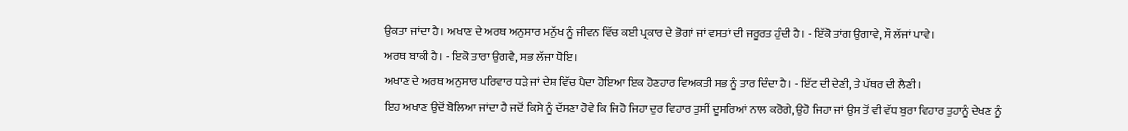ਉਕਤਾ ਜਾਂਦਾ ਹੈ। ਅਖਾਣ ਦੇ ਅਰਥ ਅਨੁਸਾਰ ਮਨੁੱਖ ਨੂੰ ਜੀਵਨ ਵਿੱਚ ਕਈ ਪ੍ਰਕਾਰ ਦੇ ਭੋਗਾਂ ਜਾਂ ਵਸਤਾਂ ਦੀ ਜਰੂਰਤ ਹੁੰਦੀ ਹੈ। - ਇੱਕੋ ਤਾਂਗ ਉਗਾਵੇ, ਸੌ ਲੱਜਾਂ ਪਾਵੇ।
ਅਰਥ ਬਾਕੀ ਹੈ। - ਇਕੋ ਤਾਰਾ ਉਗਵੈ, ਸਭ ਲੱਜਾ ਧੋਇ।
ਅਖਾਣ ਦੇ ਅਰਥ ਅਨੁਸਾਰ ਪਰਿਵਾਰ ਧੜੇ ਜਾਂ ਦੇਸ਼ ਵਿੱਚ ਪੈਦਾ ਹੋਇਆ ਇਕ ਹੋਣਹਾਰ ਵਿਅਕਤੀ ਸਭ ਨੂੰ ਤਾਰ ਦਿੰਦਾ ਹੈ। - ਇੱਟ ਦੀ ਦੇਣੀ, ਤੇ ਪੱਥਰ ਦੀ ਲੈਣੀ।
ਇਹ ਅਖਾਣ ਉਦੋਂ ਬੋਲਿਆ ਜਾਂਦਾ ਹੈ ਜਦੋਂ ਕਿਸੇ ਨੂੰ ਦੱਸਣਾ ਹੋਵੇ ਕਿ ਜਿਹੋ ਜਿਹਾ ਦੁਰ ਵਿਹਾਰ ਤੁਸੀਂ ਦੂਸਰਿਆਂ ਨਾਲ ਕਰੋਗੇ, ਉਹੋ ਜਿਹਾ ਜਾਂ ਉਸ ਤੋਂ ਵੀ ਵੱਧ ਬੁਰਾ ਵਿਹਾਰ ਤੁਹਾਨੂੰ ਦੇਖਣ ਨੂੰ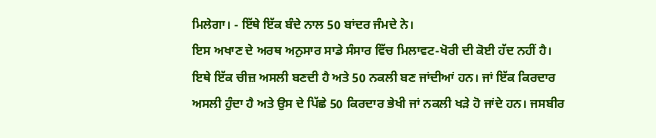ਮਿਲੇਗਾ। - ਇੱਥੇ ਇੱਕ ਬੰਦੇ ਨਾਲ 50 ਬਾਂਦਰ ਜੰਮਦੇ ਨੇ।
ਇਸ ਅਖਾਣ ਦੇ ਅਰਥ ਅਨੁਸਾਰ ਸਾਡੇ ਸੰਸਾਰ ਵਿੱਚ ਮਿਲਾਵਟ-ਖੋਰੀ ਦੀ ਕੋਈ ਹੱਦ ਨਹੀਂ ਹੈ। ਇਥੇ ਇੱਕ ਚੀਜ਼ ਅਸਲੀ ਬਣਦੀ ਹੈ ਅਤੇ 50 ਨਕਲੀ ਬਣ ਜਾਂਦੀਆਂ ਹਨ। ਜਾਂ ਇੱਕ ਕਿਰਦਾਰ ਅਸਲੀ ਹੁੰਦਾ ਹੈ ਅਤੇ ਉਸ ਦੇ ਪਿੱਛੇ 50 ਕਿਰਦਾਰ ਭੇਖੀ ਜਾਂ ਨਕਲੀ ਖੜੇ ਹੋ ਜਾਂਦੇ ਹਨ। ਜਸਬੀਰ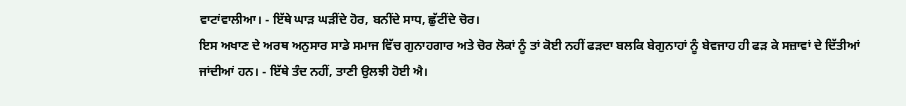ਵਾਟਾਂਵਾਲੀਆ। - ਇੱਥੇ ਘਾੜ ਘੜੀਂਦੇ ਹੋਰ, ਬਨੀਂਦੇ ਸਾਧ, ਛੁੱਟੀਂਦੇ ਚੋਰ।
ਇਸ ਅਖਾਣ ਦੇ ਅਰਥ ਅਨੁਸਾਰ ਸਾਡੇ ਸਮਾਜ ਵਿੱਚ ਗੁਨਾਹਗਾਰ ਅਤੇ ਚੋਰ ਲੋਕਾਂ ਨੂੰ ਤਾਂ ਕੋਈ ਨਹੀਂ ਫੜਦਾ ਬਲਕਿ ਬੇਗੁਨਾਹਾਂ ਨੂੰ ਬੇਵਜਾਹ ਹੀ ਫੜ ਕੇ ਸਜ਼ਾਵਾਂ ਦੇ ਦਿੱਤੀਆਂ ਜਾਂਦੀਆਂ ਹਨ। - ਇੱਥੇ ਤੰਦ ਨਹੀਂ, ਤਾਣੀ ਉਲਝੀ ਹੋਈ ਐ।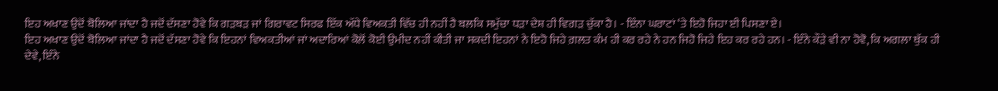ਇਹ ਅਖਾਣ ਉਦੋਂ ਬੋਲਿਆ ਜਾਂਦਾ ਹੈ ਜਦੋਂ ਦੱਸਣਾ ਹੋਵੇ ਕਿ ਗੜਬੜ ਜਾਂ ਗਿਰਾਵਟ ਸਿਰਫ ਇੱਕ ਅੱਧੇ ਵਿਅਕਤੀ ਵਿੱਚ ਹੀ ਨਹੀਂ ਹੈ ਬਲਕਿ ਸਮੁੱਚਾ ਧੜਾ ਦੇਸ਼ ਹੀ ਵਿਗੜ ਚੁੱਕਾ ਹੈ। - ਇੰਨਾ ਘਰਾਟਾਂ ‘ਤੇ ਇਹੋ ਜਿਹਾ ਈ ਪਿਸਣਾ ਏ।
ਇਹ ਅਖਾਣ ਉਦੋਂ ਬੋਲਿਆ ਜਾਂਦਾ ਹੈ ਜਦੋਂ ਦੱਸਣਾ ਹੋਵੇ ਕਿ ਇਹਨਾਂ ਵਿਅਕਤੀਆਂ ਜਾਂ ਅਦਾਰਿਆਂ ਕੋਲੋਂ ਕੋਈ ਉਮੀਦ ਨਹੀਂ ਕੀਤੀ ਜਾ ਸਕਦੀ ਇਹਨਾਂ ਨੇ ਇਹੋ ਜਿਹੇ ਗ਼ਲਤ ਕੰਮ ਹੀ ਕਰ ਰਹੇ ਨੇ ਹਨ ਜਿਹੋ ਜਿਹੇ ਇਹ ਕਰ ਰਹੇ ਹਨ। - ਇੰਨੇ ਕੌੜੇ ਵੀ ਨਾ ਹੋਵੋ, ਕਿ ਅਗਲਾ ਥੁੱਕ ਹੀ ਦੇਵੇ, ਇੰਨੇ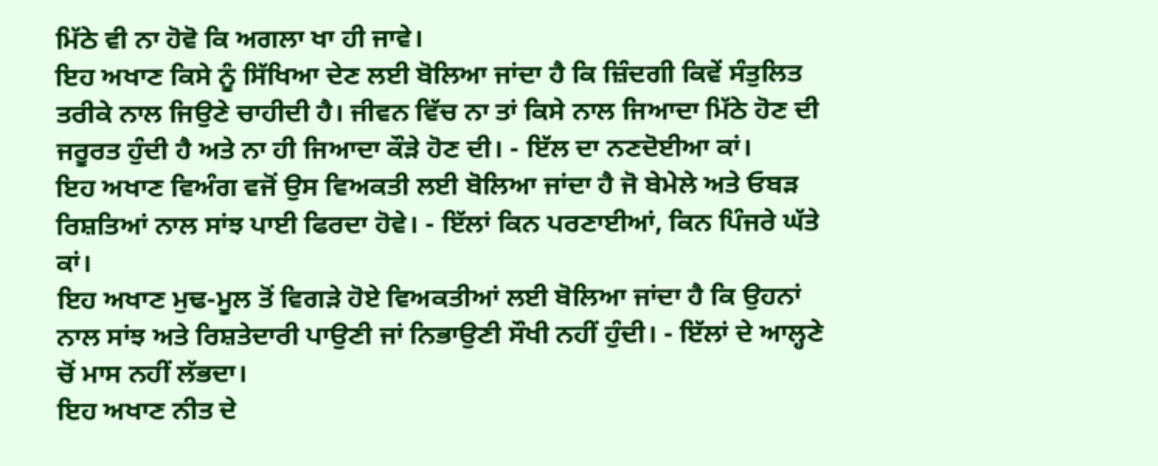ਮਿੱਠੇ ਵੀ ਨਾ ਹੋਵੋ ਕਿ ਅਗਲਾ ਖਾ ਹੀ ਜਾਵੇ।
ਇਹ ਅਖਾਣ ਕਿਸੇ ਨੂੰ ਸਿੱਖਿਆ ਦੇਣ ਲਈ ਬੋਲਿਆ ਜਾਂਦਾ ਹੈ ਕਿ ਜ਼ਿੰਦਗੀ ਕਿਵੇਂ ਸੰਤੁਲਿਤ ਤਰੀਕੇ ਨਾਲ ਜਿਉਣੇ ਚਾਹੀਦੀ ਹੈ। ਜੀਵਨ ਵਿੱਚ ਨਾ ਤਾਂ ਕਿਸੇ ਨਾਲ ਜਿਆਦਾ ਮਿੱਠੇ ਹੋਣ ਦੀ ਜਰੂਰਤ ਹੁੰਦੀ ਹੈ ਅਤੇ ਨਾ ਹੀ ਜਿਆਦਾ ਕੌੜੇ ਹੋਣ ਦੀ। - ਇੱਲ ਦਾ ਨਣਦੋਈਆ ਕਾਂ।
ਇਹ ਅਖਾਣ ਵਿਅੰਗ ਵਜੋਂ ਉਸ ਵਿਅਕਤੀ ਲਈ ਬੋਲਿਆ ਜਾਂਦਾ ਹੈ ਜੋ ਬੇਮੇਲੇ ਅਤੇ ਓਬੜ ਰਿਸ਼ਤਿਆਂ ਨਾਲ ਸਾਂਝ ਪਾਈ ਫਿਰਦਾ ਹੋਵੇ। - ਇੱਲਾਂ ਕਿਨ ਪਰਣਾਈਆਂ, ਕਿਨ ਪਿੰਜਰੇ ਘੱਤੇ ਕਾਂ।
ਇਹ ਅਖਾਣ ਮੁਢ-ਮੂਲ ਤੋਂ ਵਿਗੜੇ ਹੋਏ ਵਿਅਕਤੀਆਂ ਲਈ ਬੋਲਿਆ ਜਾਂਦਾ ਹੈ ਕਿ ਉਹਨਾਂ ਨਾਲ ਸਾਂਝ ਅਤੇ ਰਿਸ਼ਤੇਦਾਰੀ ਪਾਉਣੀ ਜਾਂ ਨਿਭਾਉਣੀ ਸੌਖੀ ਨਹੀਂ ਹੁੰਦੀ। - ਇੱਲਾਂ ਦੇ ਆਲ੍ਹਣੇ ਚੋਂ ਮਾਸ ਨਹੀਂ ਲੱਭਦਾ।
ਇਹ ਅਖਾਣ ਨੀਤ ਦੇ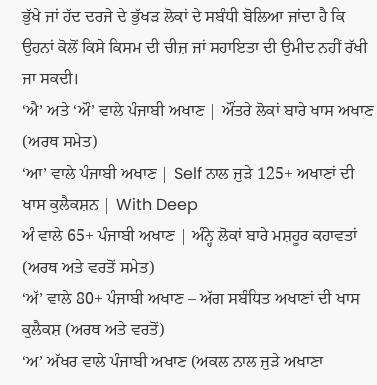ਭੁੱਖੇ ਜਾਂ ਹੱਦ ਦਰਜੇ ਦੇ ਭੁੱਖੜ ਲੋਕਾਂ ਦੇ ਸਬੰਧੀ ਬੋਲਿਆ ਜਾਂਦਾ ਹੈ ਕਿ ਉਹਨਾਂ ਕੋਲੋਂ ਕਿਸੇ ਕਿਸਮ ਦੀ ਚੀਜ਼ ਜਾਂ ਸਹਾਇਤਾ ਦੀ ਉਮੀਦ ਨਹੀਂ ਰੱਖੀ ਜਾ ਸਕਦੀ।
‘ਐ’ ਅਤੇ ‘ਔ’ ਵਾਲੇ ਪੰਜਾਬੀ ਅਖਾਣ | ਔਂਤਰੇ ਲੋਕਾਂ ਬਾਰੇ ਖਾਸ ਅਖਾਣ (ਅਰਥ ਸਮੇਤ)
‘ਆ’ ਵਾਲੇ ਪੰਜਾਬੀ ਅਖਾਣ | Self ਨਾਲ ਜੁੜੇ 125+ ਅਖਾਣਾਂ ਦੀ ਖਾਸ ਕੁਲੈਕਸ਼ਨ | With Deep
ਅੰ ਵਾਲੇ 65+ ਪੰਜਾਬੀ ਅਖਾਣ | ਅੰਨ੍ਹੇ ਲੋਕਾਂ ਬਾਰੇ ਮਸ਼ਹੂਰ ਕਹਾਵਤਾਂ (ਅਰਥ ਅਤੇ ਵਰਤੋਂ ਸਮੇਤ)
‘ਅੱ’ ਵਾਲੇ 80+ ਪੰਜਾਬੀ ਅਖਾਣ – ਅੱਗ ਸਬੰਧਿਤ ਅਖਾਣਾਂ ਦੀ ਖਾਸ ਕੁਲੈਕਸ਼ (ਅਰਥ ਅਤੇ ਵਰਤੋਂ)
‘ਅ’ ਅੱਖਰ ਵਾਲੇ ਪੰਜਾਬੀ ਅਖਾਣ (ਅਕਲ ਨਾਲ ਜੁੜੇ ਅਖਾਣਾ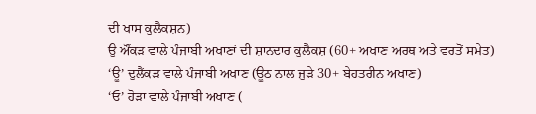ਦੀ ਖਾਸ ਕੁਲੈਕਸ਼ਨ)
ਉ ਔਂਕੜ ਵਾਲੇ ਪੰਜਾਬੀ ਅਖਾਣਾਂ ਦੀ ਸ਼ਾਨਦਾਰ ਕੁਲੈਕਸ਼ (60+ ਅਖਾਣ ਅਰਥ ਅਤੇ ਵਰਤੋਂ ਸਮੇਤ)
‘ਊ’ ਦੁਲੈਂਕੜ ਵਾਲੇ ਪੰਜਾਬੀ ਅਖਾਣ (ਊਠ ਨਾਲ ਜੁੜੇ 30+ ਬੇਹਤਰੀਨ ਅਖਾਣ)
‘ਓ’ ਹੋੜਾ ਵਾਲੇ ਪੰਜਾਬੀ ਅਖਾਣ (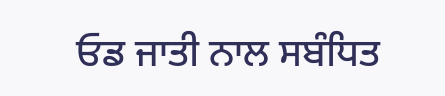ਓਡ ਜਾਤੀ ਨਾਲ ਸਬੰਧਿਤ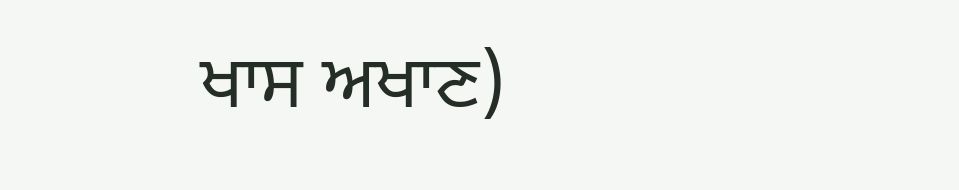ਖਾਸ ਅਖਾਣ)